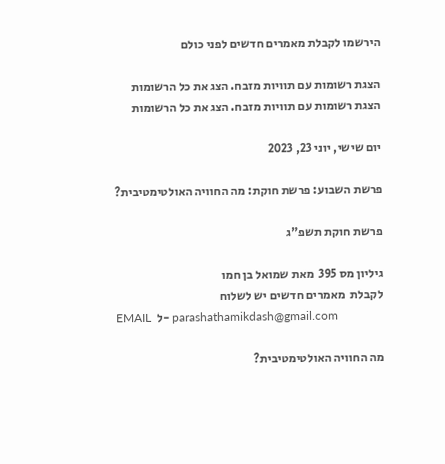הירשמו לקבלת מאמרים חדשים לפני כולם

הצגת רשומות עם תוויות מזבח. הצג את כל הרשומות
הצגת רשומות עם תוויות מזבח. הצג את כל הרשומות

יום שישי, יוני 23, 2023

פרשת השבוע: פרשת חוקת: מה החוויה האולטימטיבית?

פרשת חוקת תשפ"ג

גיליון מס 395  מאת שמואל בן חמו
לקבלת  מאמרים חדשים יש לשלוח
EMAIL  ל- parashathamikdash@gmail.com

מה החוויה האולטימטיבית?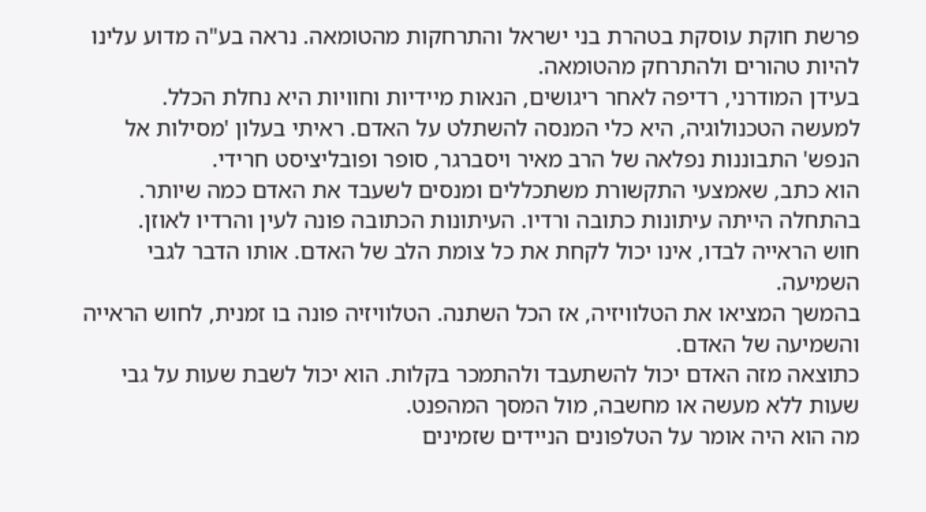פרשת חוקת עוסקת בטהרת בני ישראל והתרחקות מהטומאה. נראה בע"ה מדוע עלינו להיות טהורים ולהתרחק מהטומאה.
בעידן המודרני, רדיפה לאחר ריגושים, הנאות מיידיות וחוויות היא נחלת הכלל.
למעשה הטכנולוגיה, היא כלי המנסה להשתלט על האדם. ראיתי בעלון 'מסילות אל הנפש' התבוננות נפלאה של הרב מאיר ויסברגר, סופר ופובליציסט חרידי.
הוא כתב, שאמצעי התקשורת משתכללים ומנסים לשעבד את האדם כמה שיותר.
בהתחלה הייתה עיתונות כתובה ורדיו. העיתונות הכתובה פונה לעין והרדיו לאוזן.
חוש הראייה לבדו, אינו יכול לקחת את כל צומת הלב של האדם. אותו הדבר לגבי השמיעה.
בהמשך המציאו את הטלוויזיה, אז הכל השתנה. הטלוויזיה פונה בו זמנית, לחוש הראייה והשמיעה של האדם.
כתוצאה מזה האדם יכול להשתעבד ולהתמכר בקלות. הוא יכול לשבת שעות על גבי שעות ללא מעשה או מחשבה, מול המסך המהפנט.
מה הוא היה אומר על הטלפונים הניידים שזמינים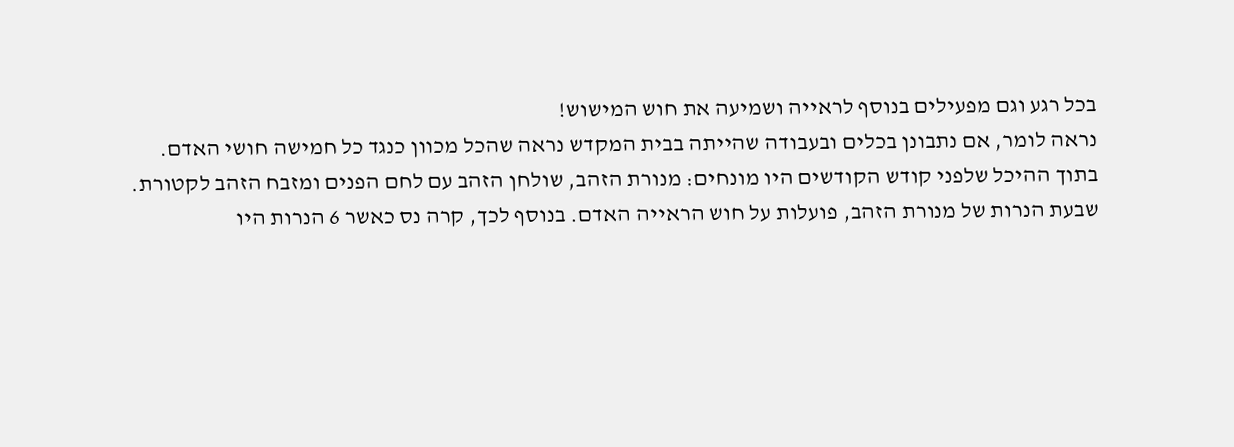בכל רגע וגם מפעילים בנוסף לראייה ושמיעה את חוש המישוש!
נראה לומר, אם נתבונן בכלים ובעבודה שהייתה בבית המקדש נראה שהכל מכוון כנגד כל חמישה חושי האדם.
בתוך ההיכל שלפני קודש הקודשים היו מונחים: מנורת הזהב, שולחן הזהב עם לחם הפנים ומזבח הזהב לקטורת.
שבעת הנרות של מנורת הזהב, פועלות על חוש הראייה האדם. בנוסף לכך, קרה נס כאשר 6 הנרות היו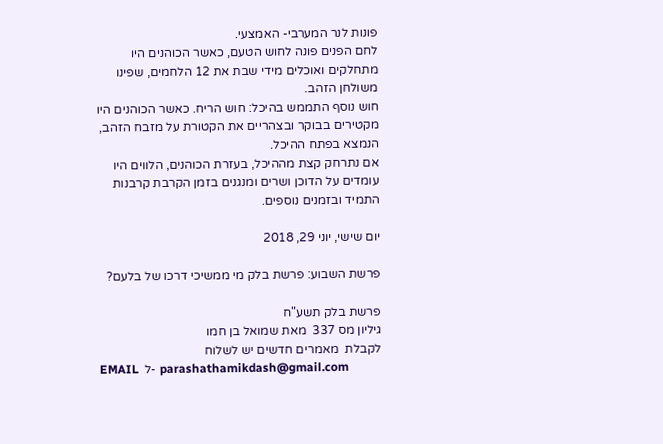פונות לנר המערבי- האמצעי.
לחם הפנים פונה לחוש הטעם, כאשר הכוהנים היו מתחלקים ואוכלים מידי שבת את 12 הלחמים, שפינו משולחן הזהב.
חוש נוסף התממש בהיכל: חוש הריח. כאשר הכוהנים היו מקטירים בבוקר ובצהריים את הקטורת על מזבח הזהב, הנמצא בפתח ההיכל.
אם נתרחק קצת מההיכל, בעזרת הכוהנים, הלווים היו עומדים על הדוכן ושרים ומנגנים בזמן הקרבת קרבנות התמיד ובזמנים נוספים.

יום שישי, יוני 29, 2018

פרשת השבוע: פרשת בלק מי ממשיכי דרכו של בלעם?

פרשת בלק תשע"ח
גיליון מס 337  מאת שמואל בן חמו
לקבלת  מאמרים חדשים יש לשלוח
EMAIL  ל- parashathamikdash@gmail.com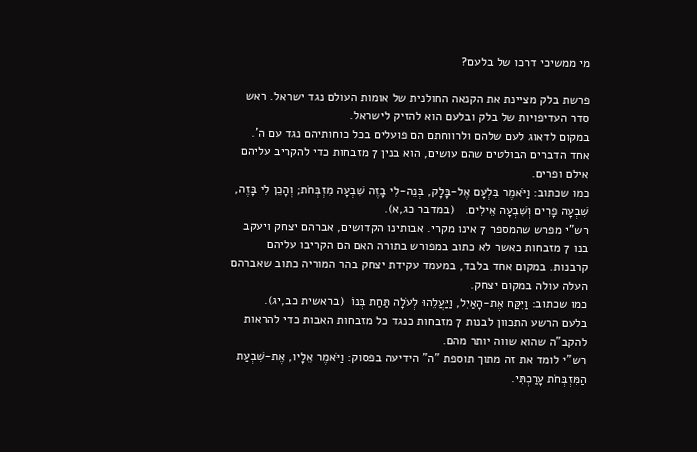מי ממשיכי דרכו של בלעם?

פרשת בלק מציינת את הקנאה החולנית של אומות העולם נגד ישראל. ראש סדר העדיפויות של בלק ובלעם הוא להזיק לישראל.
במקום לדאוג לעם שלהם ולרווחתם הם פועלים בכל כוחותיהם נגד עם ה'.
אחד הדברים הבולטים שהם עושים, הוא בנין 7 מזבחות כדי להקריב עליהם אילם ופרים.
כמו שכתוב: וַיֹּאמֶר בִּלְעָם אֶל-בָּלָק, בְּנֵה-לִי בָזֶה שִׁבְעָה מִזְבְּחֹת; וְהָכֵן לִי בָּזֶה, שִׁבְעָה פָרִים וְשִׁבְעָה אֵילִים.   (במדבר כג,א).
רש"י מפרש שהמספר 7 אינו מקרי. אבותינו הקדושים, אברהם יצחק ויעקב בנו 7 מזבחות כאשר לא כתוב במפורש בתורה האם הם הקריבו עליהם קרבנות. במקום אחד בלבד, במעמד עקידת יצחק בהר המוריה כתוב שאברהם העלה עולה במקום יצחק.
כמו שכתוב: וַיִּקַּח אֶת-הָאַיִל, וַיַּעֲלֵהוּ לְעֹלָה תַּחַת בְּנוֹ  (בראשית כב,יג).
בלעם הרשע התכוון לבנות 7 מזבחות כנגד כל מזבחות האבות כדי להראות להקב"ה שהוא שווה יותר מהם.
רש"י לומד את זה מתוך תוספת "ה" הידיעה בפסוק: וַיֹּאמֶר אֵלָיו, אֶת-שִׁבְעַת הַמִּזְבְּחֹת עָרַכְתִּי.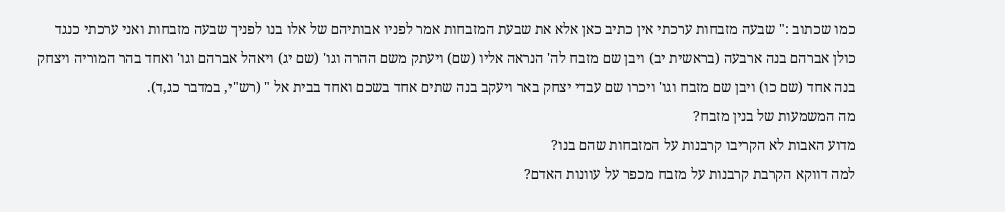כמו שכתוב :" שבעה מזבחות ערכתי אין כתיב כאן אלא את שבעת המזבחות אמר לפניו אבותיהם של אלו בנו לפניך שבעה מזבחות ואני ערכתי כנגד כולן אברהם בנה ארבעה (בראשית יב) ויבן שם מזבח לה' הנראה אליו (שם) ויעתק משם ההרה וגו' (שם יג) ויאהל אברהם וגו' ואחד בהר המוריה ויצחק בנה אחד (שם כו) ויבן שם מזבח וגו' ויכרו שם עבדי יצחק באר ויעקב בנה שתים אחד בשכם ואחד בבית אל " (רש"י, במדבר כג,ד).
מה המשמעות של בנין מזבח?
מדוע האבות לא הקריבו קרבנות על המזבחות שהם בנו?
למה דווקא הקרבת קרבנות על מזבח מכפר על עוונות האדם?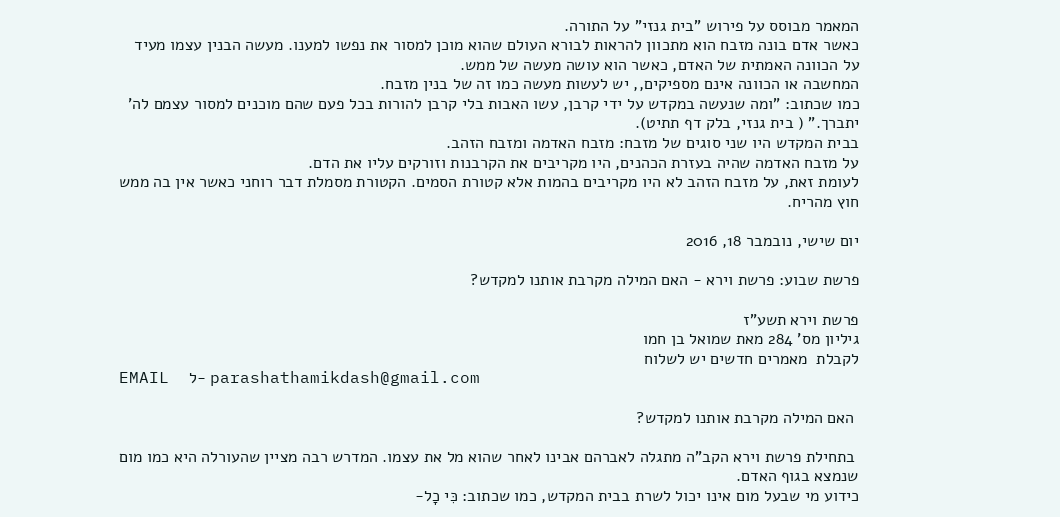המאמר מבוסס על פירוש "בית גנזי" על התורה.
כאשר אדם בונה מזבח הוא מתכוון להראות לבורא העולם שהוא מוכן למסור את נפשו למענו. מעשה הבנין עצמו מעיד על הכוונה האמתית של האדם, כאשר הוא עושה מעשה של ממש.
המחשבה או הכוונה אינם מספיקים,, יש לעשות מעשה כמו זה של בנין מזבח.
כמו שכתוב: "ומה שנעשה במקדש על ידי קרבן, עשו האבות בלי קרבן להורות בכל פעם שהם מוכנים למסור עצמם לה' יתברך." ( בית גנזי, בלק דף תתיט).
בבית המקדש היו שני סוגים של מזבח: מזבח האדמה ומזבח הזהב.
על מזבח האדמה שהיה בעזרת הכהנים, היו מקריבים את הקרבנות וזורקים עליו את הדם.
לעומת זאת, על מזבח הזהב לא היו מקריבים בהמות אלא קטורת הסמים. הקטורת מסמלת דבר רוחני כאשר אין בה ממש חוץ מהריח.

יום שישי, נובמבר 18, 2016

פרשת שבוע: פרשת וירא - האם המילה מקרבת אותנו למקדש?

פרשת וירא תשע"ז
גיליון מס' 284 מאת שמואל בן חמו
לקבלת  מאמרים חדשים יש לשלוח
EMAIL  ל- parashathamikdash@gmail.com

 האם המילה מקרבת אותנו למקדש?

 בתחילת פרשת וירא הקב"ה מתגלה לאברהם אבינו לאחר שהוא מל את עצמו. המדרש רבה מציין שהעורלה היא כמו מום שנמצא בגוף האדם.
כידוע מי שבעל מום אינו יכול לשרת בבית המקדש, כמו שכתוב: כִּי כָל-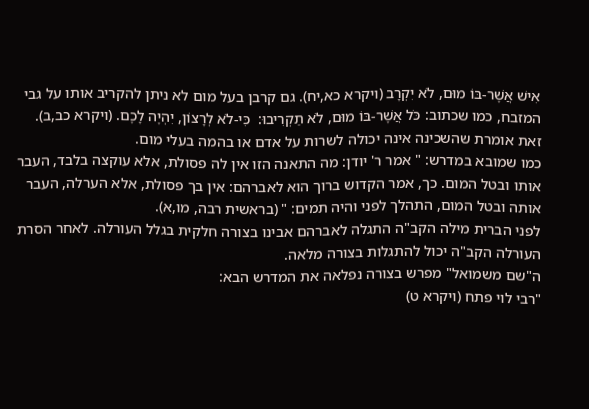אִישׁ אֲשֶׁר-בּוֹ מוּם, לֹא יִקְרָב (ויקרא כא,יח). גם קרבן בעל מום לא ניתן להקריב אותו על גבי המזבח, כמו שכתוב: כֹּל אֲשֶׁר-בּוֹ מוּם, לֹא תַקְרִיבוּ:  כִּי-לֹא לְרָצוֹן, יִהְיֶה לָכֶם. (ויקרא כב,ב).
זאת אומרת שהשכינה אינה יכולה לשרות על אדם או בהמה בעלי מום.
כמו שמובא במדרש: " אמר ר' יודן: מה התאנה הזו אין לה פסולת, אלא עוקצה בלבד, העבר אותו ובטל המום. כך, אמר הקדוש ברוך הוא לאברהם: אין בך פסולת, אלא הערלה, העבר אותה ובטל המום, התהלך לפני והיה תמים: " (בראשית רבה, מו,א).
לפני הברית מילה הקב"ה התגלה לאברהם אבינו בצורה חלקית בגלל העורלה. לאחר הסרת העורלה הקב"ה יכול להתגלות בצורה מלאה.
ה"שם משמואל" מפרש בצורה נפלאה את המדרש הבא:
"רבי לוי פתח (ויקרא ט)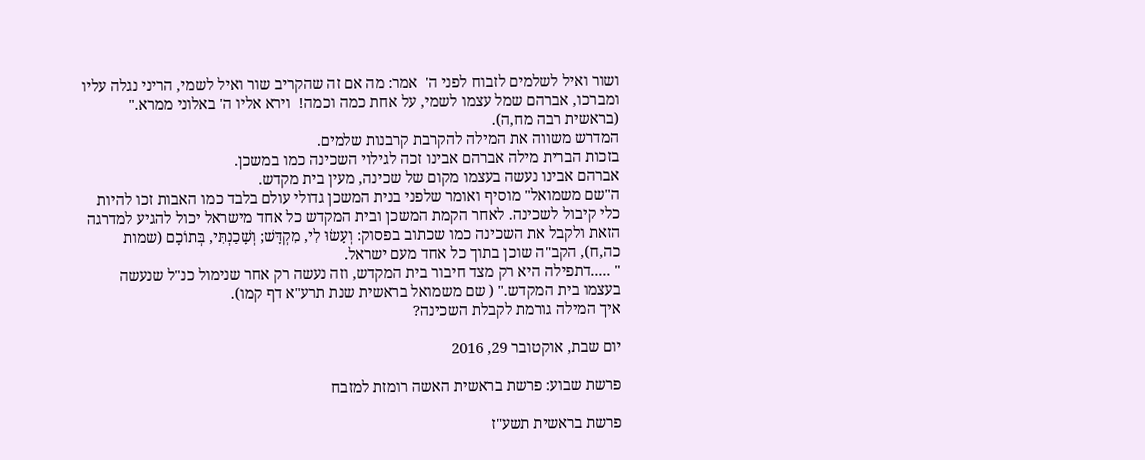ושור ואיל לשלמים לזבוח לפני ה'  אמר: מה אם זה שהקריב שור ואיל לשמי, הריני נגלה עליו ומברכו, אברהם שמל עצמו לשמי, על אחת כמה וכמה!  וירא אליו ה' באלוני ממרא." (בראשית רבה מח,ה).
המדרש משווה את המילה להקרבת קרבנות שלמים.
בזכות הברית מילה אברהם אבינו זכה לגילוי השכינה כמו במשכן.
אברהם אבינו נעשה בעצמו מקום של שכינה, מעין בית מקדש.
ה"שם משמואל" מוסיף ואומר שלפני בנית המשכן גדולי עולם בלבד כמו האבות זכו להיות כלי קיבול לשכינה. לאחר הקמת המשכן ובית המקדש כל אחד מישראל יכול להגיע למדרגה הזאת ולקבל את השכינה כמו שכתוב בפסוק: וְעָשׂוּ לִי, מִקְדָּשׁ; וְשָׁכַנְתִּי, בְּתוֹכָם (שמות כה,ח), הקב"ה שוכן בתוך כל אחד מעם ישראל.
" .....דתפילה היא רק מצד חיבור בית המקדש, וזה נעשה רק אחר שנימול כנ"ל שנעשה בעצמו בית המקדש." ( שם משמואל בראשית שנת תרע"א דף קמו).
איך המילה גורמת לקבלת השכינה?

יום שבת, אוקטובר 29, 2016

פרשת שבוע: פרשת בראשית האשה רומזת למזבח

פרשת בראשית תשע"ז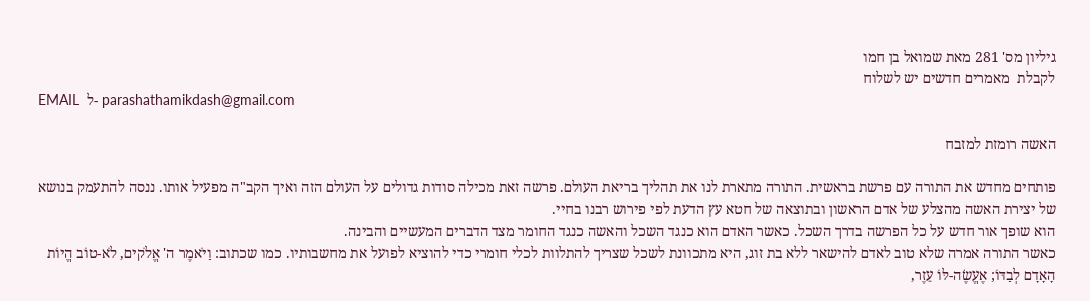גיליון מס' 281 מאת שמואל בן חמו
לקבלת  מאמרים חדשים יש לשלוח
EMAIL  ל- parashathamikdash@gmail.com

האשה רומזת למזבח

פותחים מחדש את התורה עם פרשת בראשית. התורה מתארת לנו את תהליך בריאת העולם. פרשה זאת מכילה סודות גדולים על העולם הזה ואיך הקב"ה מפעיל אותו. ננסה להתעמק בנושא של יצירת האשה מהצלע של אדם הראשון ובתוצאה של חטא עץ הדעת לפי פירוש רבנו בחיי.
הוא שופך אור חדש על כל הפרשה בדרך השכל. כאשר האדם הוא כנגד השכל והאשה כנגד החומר מצד הדברים המעשיים והבינה.
כאשר התורה אמרה שלא טוב לאדם להישאר ללא בת זוג, היא מתכוונת לשכל שצריך להתלוות לכלי חומרי כדי להוציא לפועל את מחשבותיו. כמו שכתוב: וַיֹּאמֶר ה' אֱלֹקים, לֹא-טוֹב הֱיוֹת הָאָדָם לְבַדּוֹ; אֶעֱשֶׂה-לּוֹ עֵזֶר,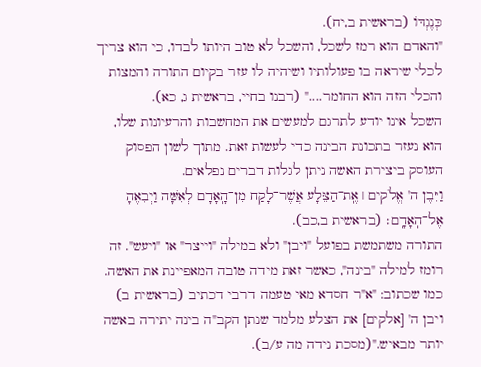כְּנֶגְדּוֹ (בראשית ב,יח).
"והאדם הוא רמז לשכל, והשכל לא טוב היותו לבדו, כי הוא צריך לכלי שיראה בו פעולותיו ושיהיה לו עזר בקיום התורה והמצות והכלי הזה הוא החומר...." (רבנו בחיי, בראשית ג, כא).
השכל אינו יודע לתרגם למעשים את המחשבות והרעיונות שלו, הוא נעזר בתכונת הבינה כדי לעשות זאת. מתוך לשון הפסוק העוסק ביצירת האשה ניתן לגלות דברים נפלאים.
וַיִּבֶן ה' אֱלֹקים ׀ אֶֽת־הַצֵּלָע אֲשֶׁר־לָקַח מִן־הָֽאָדָם לְאִשָּׁה וַיְבִאֶהָ אֶל־הֽאָדָֽם׃ (בראשית ב,כב).
התורה משתמשת בפועל "ויבן" ולא במילה "וייצר" או "ויעש". זה רומז למילה "בינה", כאשר זאת מידה טובה המאפיינת את האשה.
כמו שכתוב: "א"ר חסדא מאי טעמה דרבי דכתיב (בראשית ב) ויבן ה' [אלקים] את הצלע מלמד שנתן הקב"ה בינה יתירה באשה יותר מבאיש."(מסכת נידה מה ע/ב).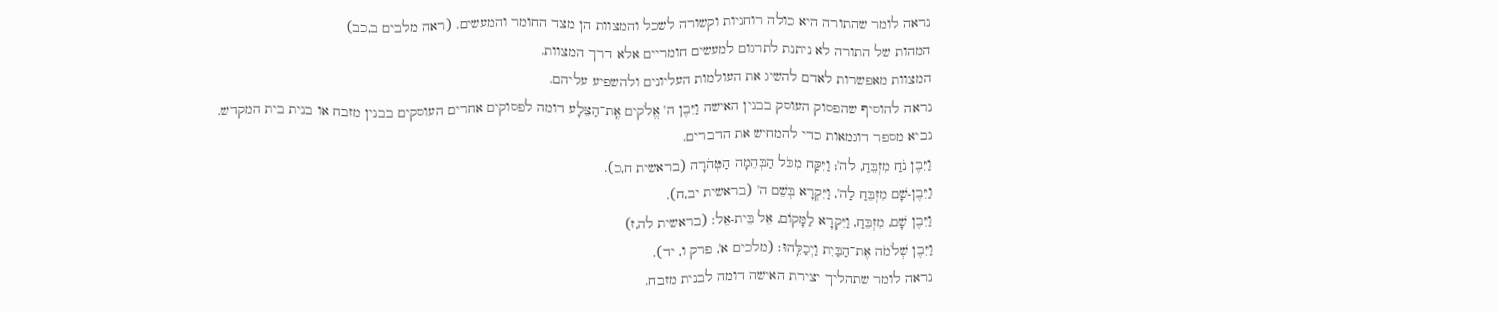נראה לומר שהתורה היא כולה רוחניות וקשורה לשכל והמצוות הן מצד החומר והמעשים. (ראה מלבים ב,כב)
המהות של התורה לא ניתנת לתרגום למעשים חומריים אלא דרך המצוות.
המצוות מאפשרות לאדם להשיג את העולמות העליונים ולהשפיע עליהם.
נראה להוסיף שהפסוק העוסק בבנין האישה וַיִּבֶן ה' אֱלֹקים אֶֽת־הַצֵּלָע דומה לפסוקים אחרים העוסקים בבנין מזבח או בנית בית המקדש.
נביא מספר דוגמאות כדי להמחיש את הדברים.
וַיִּבֶן נֹחַ מִזְבֵּחַ, לה'; וַיִּקַּח מִכֹּל הַבְּהֵמָה הַטְּהֹרָה (בראשית ח,כ).
וַיִּבֶן-שָׁם מִזְבֵּחַ לַה', וַיִּקְרָא בְּשֵׁם ה' (בראשית יב,ח).
וַיִּבֶן שָׁם, מִזְבֵּחַ, וַיִּקְרָא לַמָּקוֹם, אֵל בֵּית-אֵל: (בראשית לה,ז)
וַיִּבֶן שְׁלֹמֹה אֶת־הַבַּיִת וַיְכַלֵּֽהוּ׃ (מלכים א', פרק ו, יד).
נראה לומר שתהליך יצירת האישה דומה לבנית מזבח.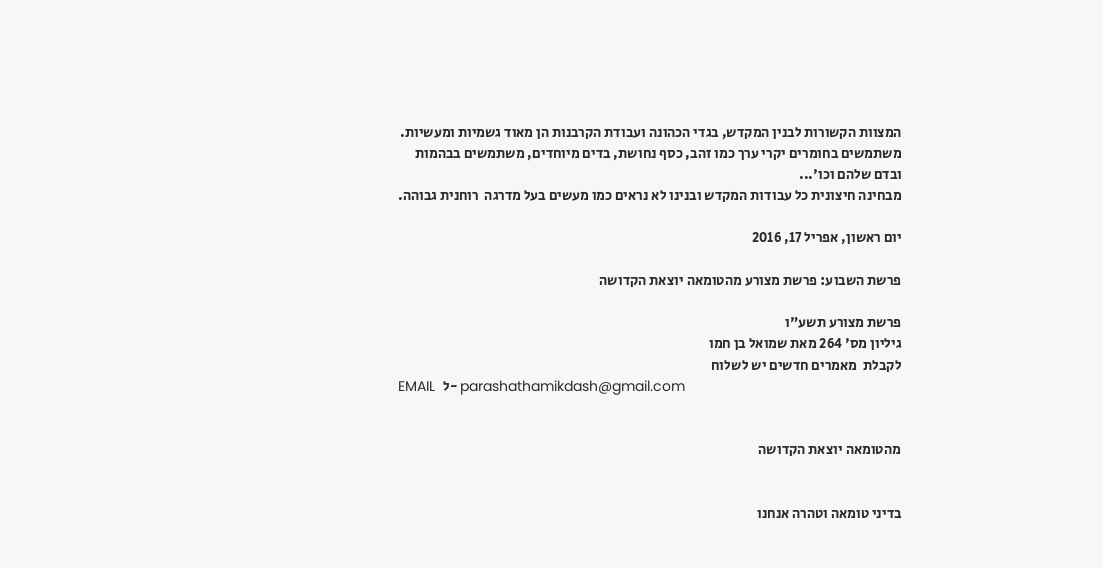המצוות הקשורות לבנין המקדש, בגדי הכהונה ועבודת הקרבנות הן מאוד גשמיות ומעשיות.
משתמשים בחומרים יקרי ערך כמו זהב, כסף נחושת, בדים מיוחדים, משתמשים בבהמות ובדם שלהם וכו'...
מבחינה חיצונית כל עבודות המקדש ובנינו לא נראים כמו מעשים בעל מדרגה  רוחנית גבוהה.

יום ראשון, אפריל 17, 2016

פרשת השבוע: פרשת מצורע מהטומאה יוצאת הקדושה

פרשת מצורע תשע"ו
גיליון מס' 264 מאת שמואל בן חמו
לקבלת  מאמרים חדשים יש לשלוח
EMAIL  ל- parashathamikdash@gmail.com


מהטומאה יוצאת הקדושה


בדיני טומאה וטהרה אנחנו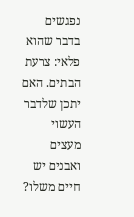נפגשים בדבר שהוא פלאי: צרעת הבתים. האם יתכן שלדבר העשוי מעצים ואבנים יש חיים משלו?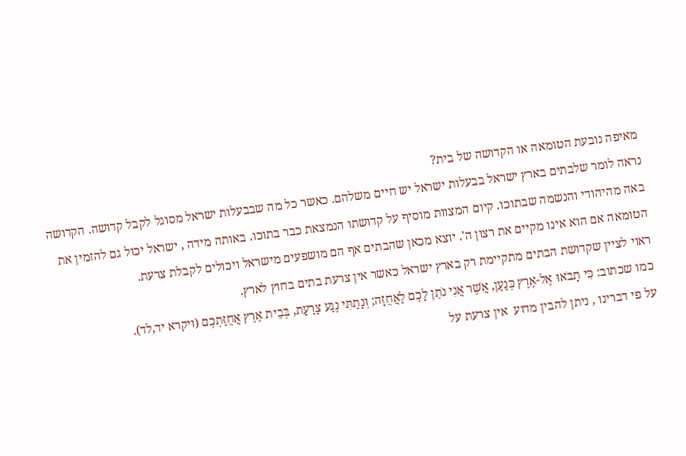מאיפה נובעת הטומאה או הקדושה של בית?
נראה לומר שלבתים בארץ ישראל בבעלות ישראל יש חיים משלהם. כאשר כל מה שבבעלות ישראל מסוגל לקבל קדושה. הקדושה באה מהיהודי והנשמה שבתוכו. קיום המצוות מוסיף על קדושתו הנמצאת כבר בתוכו. באותה מידה , ישראל יכול גם להזמין את הטומאה אם הוא אינו מקיים את רצון ה'. יוצא מכאן שהבתים אף הם מושפעים מישראל ויכולים לקבלת צרעת.
ראוי לציין שקדושת הבתים מתקיימת רק בארץ ישראל כאשר אין צרעת בתים בחוץ לארץ.
כמו שכתוב: כִּי תָבֹאוּ אֶל-אֶרֶץ כְּנַעַן, אֲשֶׁר אֲנִי נֹתֵן לָכֶם לַאֲחֻזָּה; וְנָתַתִּי נֶגַע צָרַעַת, בְּבֵית אֶרֶץ אֲחֻזַּתְכֶם (ויקרא יד,לד).
על פי דברינו , ניתן להבין מדוע  אין צרעת על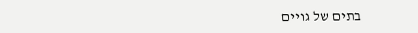בתים של גויים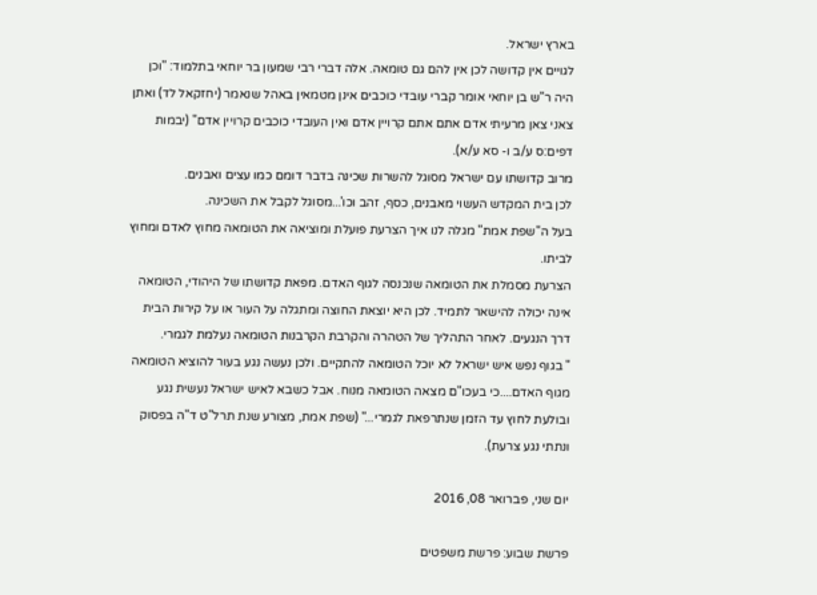בארץ ישראל.
לגויים אין קדושה לכן אין להם גם טומאה. אלה דברי רבי שמעון בר יוחאי בתלמוד: "וכן היה ר"ש בן יוחאי אומר קברי עובדי כוכבים אינן מטמאין באהל שנאמר (יחזקאל לד) ואתן צאני צאן מרעיתי אדם אתם אתם קרויין אדם ואין העובדי כוכבים קרויין אדם" (יבמות דפים:ס ע/ב ו- סא ע/א).
מרוב קדושתו עם ישראל מסוגל להשרות שכינה בדבר דומם כמו עצים ואבנים.
לכן בית המקדש העשוי מאבנים, כסף, זהב וכו'...מסוגל לקבל את השכינה.
בעל ה"שפת אמת" מגלה לנו איך הצרעת פועלת ומוציאה את הטומאה מחוץ לאדם ומחוץ לביתו.
הצרעת מסמלת את הטומאה שנכנסה לגוף האדם. מפאת קדושתו של היהודי, הטומאה אינה יכולה להישאר לתמיד. לכן היא יוצאת החוצה ומתגלה על העור או על קירות הבית דרך הנגעים. לאחר התהליך של הטהרה והקרבת הקרבנות הטומאה נעלמת לגמרי.
" בגוף נפש איש ישראל לא יוכל הטומאה להתקיים. ולכן נעשה נגע בעור להוציא הטומאה מגוף האדם....כי בעכו"ם מצאה הטומאה מנוח. אבל כשבא לאיש ישראל נעשית נגע ובולעת לחוץ עד הזמן שנתרפאת לגמרי..." (שפת אמת, מצורע שנת תרל"ט ד"ה בפסוק  ונתתי נגע צרעת).

יום שני, פברואר 08, 2016

פרשת שבוע: פרשת משפטים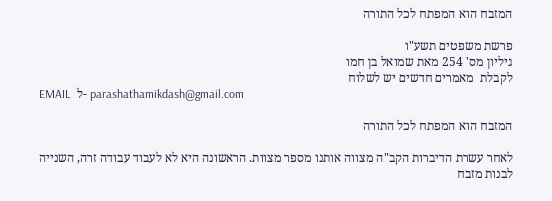המזבח הוא המפתח לכל התורה

פרשת משפטים תשע"ו
גיליון מס' 254 מאת שמואל בן חמו
לקבלת  מאמרים חדשים יש לשלוח
EMAIL  ל- parashathamikdash@gmail.com

המזבח הוא המפתח לכל התורה

לאחר עשרת הדיברות הקב"ה מצווה אותנו מספר מצוות. הראשונה היא לא לעבוד עבודה זרה, השנייה לבנות מזבח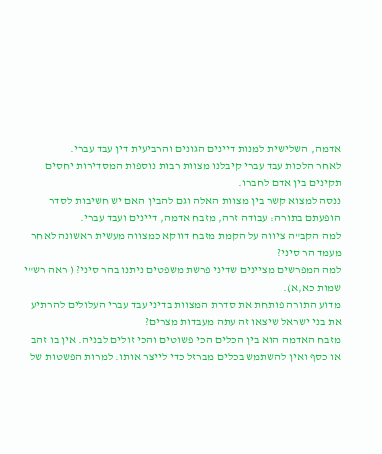אדמה, השלישית למנות דיינים הגונים והרביעית דין עבד עברי.
לאחר הלכות עבד עברי קיבלנו מצוות רבות נוספות המסדירות יחסים תקינים בין אדם לחברו.
ננסה למצוא קשר בין מצוות האלה וגם להבין האם יש חשיבות לסדר הופעתם בתורה: עבודה זרה, מזבח אדמה, דיינים ועבד עברי.
למה הקב"ה ציווה על הקמת מזבח דווקא כמצווה מעשית ראשונה לאחר מעמד הר סיני?
למה המפרשים מציינים שדיני פרשת משפטים ניתנו בהר סיני? ( ראה רש"י שמות כא,א).
מדוע התורה פותחת את סדרת המצוות בדיני עבד עברי העלולים להרתיע את בני ישראל שיצאו זה עתה מעבדות מצרים?
מזבח האדמה הוא בין הכלים הכי פשוטים והכי זולים לבניה. אין בו זהב או כסף ואין להשתמש בכלים מברזל כדי לייצר אותו. למרות הפשטות של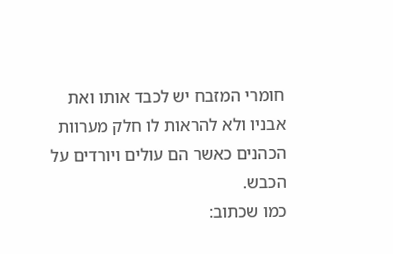חומרי המזבח יש לכבד אותו ואת אבניו ולא להראות לו חלק מערוות הכהנים כאשר הם עולים ויורדים על הכבש.
כמו שכתוב: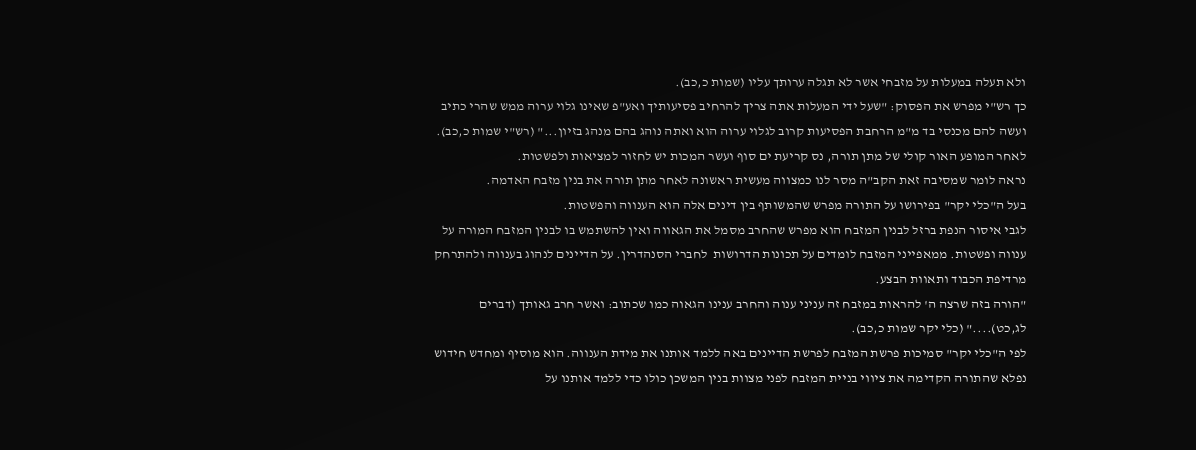ולא תעלה במעלות על מזבחי אשר לא תגלה ערותך עליו (שמות כ,כב).
כך רש"י מפרש את הפסוק: "שעל ידי המעלות אתה צריך להרחיב פסיעותיך ואע"פ שאינו גלוי ערוה ממש שהרי כתיב ועשה להם מכנסי בד מ"מ הרחבת הפסיעות קרוב לגלוי ערוה הוא ואתה נוהג בהם מנהג בזיון..." (רש"י שמות כ,כב).
לאחר המופע האור קולי של מתן תורה, נס קריעת ים סוף ועשר המכות יש לחזור למציאות ולפשטות.
נראה לומר שמסיבה זאת הקב"ה מסר לנו כמצווה מעשית ראשונה לאחר מתן תורה את בנין מזבח האדמה.
בעל ה"כלי יקר" בפירושו על התורה מפרש שהמשותף בין דינים אלה הוא הענווה והפשטות.
לגבי איסור הנפת ברזל לבנין המזבח הוא מפרש שהחרב מסמל את הגאווה ואין להשתמש בו לבנין המזבח המורה על ענווה ופשטות. ממאפייני המזבח לומדים על תכונות הדרושות  לחברי הסנהדרין. על הדיינים לנהוג בענווה ולהתרחק מרדיפת הכבוד ותאוות הבצע.
"הורה בזה שרצה ה' להראות במזבח זה עניני ענוה והחרב ענינו הגאוה כמו שכתוב: ואשר חרב גאותך (דברים לג,כט)...." (כלי יקר שמות כ,כב).
לפי ה"כלי יקר" סמיכות פרשת המזבח לפרשת הדיינים באה ללמד אותנו את מידת הענווה. הוא מוסיף ומחדש חידוש נפלא שהתורה הקדימה את ציווי בניית המזבח לפני מצוות בנין המשכן כולו כדי ללמד אותנו על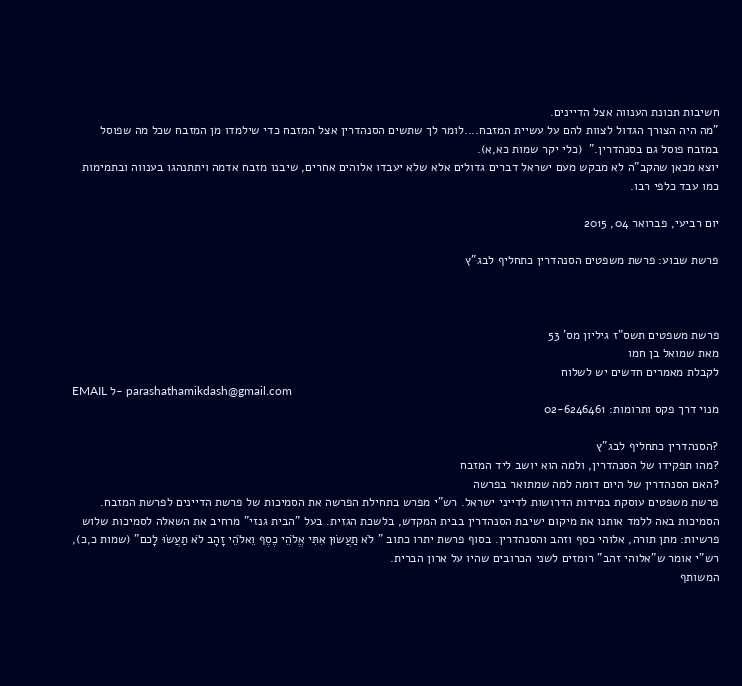חשיבות תכונת הענווה אצל הדיינים.
"מה היה הצורך הגדול לצוות להם על עשיית המזבח....לומר לך שתשים הסנהדרין אצל המזבח כדי שילמדו מן המזבח שכל מה שפוסל במזבח פוסל גם בסנהדרין."  (כלי יקר שמות כא,א).
יוצא מכאן שהקב"ה לא מבקש מעם ישראל דברים גדולים אלא שלא יעבדו אלוהים אחרים, שיבנו מזבח אדמה ויתתנהגו בענווה ובתמימות כמו עבד כלפי רבו.

יום רביעי, פברואר 04, 2015

פרשת שבוע: פרשת משפטים הסנהדרין כתחליף לבג"ץ



פרשת משפטים תשס”ז גיליון מס' 53
מאת שמואל בן חמו
לקבלת מאמרים חדשים יש לשלוח
EMAIL ל- parashathamikdash@gmail.com
מנוי דרך פקס ותרומות: 02-6246461

?הסנהדרין כתחליף לבג"ץ
?מהו תפקידו של הסנהדרין, ולמה הוא יושב ליד המזבח
?האם הסנהדרין של היום דומה למה שמתואר בפרשה
פרשת משפטים עוסקת במידות הדרושות לדייני ישראל. רש"י מפרש בתחילת הפרשה את הסמיכות של פרשת הדיינים לפרשת המזבח. הסמיכות באה ללמד אותנו את מיקום ישיבת הסנהדרין בבית המקדש, בלשכת הגזית. בעל "הבית גנזי" מרחיב את השאלה לסמיכות שלוש פרשיות: מתן תורה, אלוהי כסף וזהב והסנהדרין. בסוף פרשת יתרו כתוב " לֹא תַעֲשׂוּן אִתִּי אֱלֹהֵי כֶסֶף וֵאלֹהֵי זָהָב לֹא תַעֲשׂוּ לָכם" (שמות כ,כ), רש"י אומר ש"אלוהי זהב" רומזים לשני הכרובים שהיו על ארון הברית.
המשותף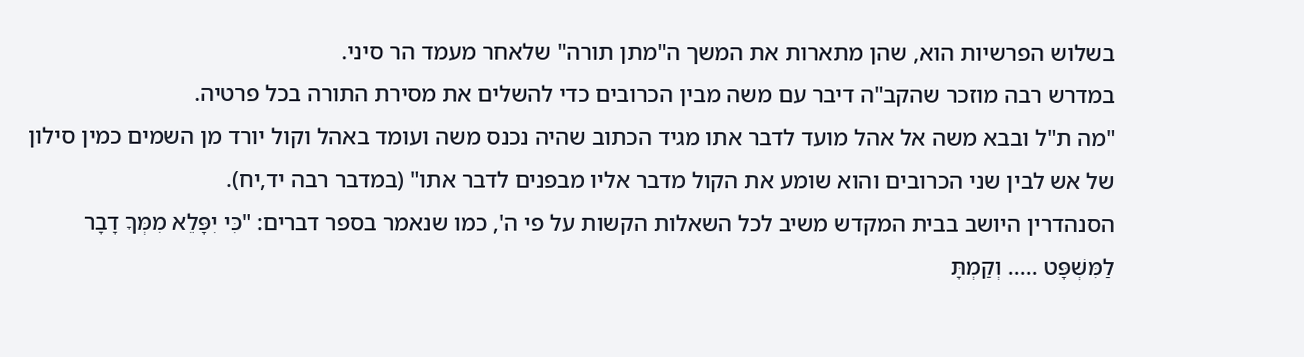בשלוש הפרשיות הוא, שהן מתארות את המשך ה"מתן תורה" שלאחר מעמד הר סיני.
במדרש רבה מוזכר שהקב"ה דיבר עם משה מבין הכרובים כדי להשלים את מסירת התורה בכל פרטיה.
"מה ת"ל ובבא משה אל אהל מועד לדבר אתו מגיד הכתוב שהיה נכנס משה ועומד באהל וקול יורד מן השמים כמין סילון של אש לבין שני הכרובים והוא שומע את הקול מדבר אליו מבפנים לדבר אתו" (במדבר רבה יד,יח).
הסנהדרין היושב בבית המקדש משיב לכל השאלות הקשות על פי ה', כמו שנאמר בספר דברים: "כִּי יִפָּלֵא מִמְּךָ דָבָר לַמִּשְׁפָּט ..... וְקַמְתָּ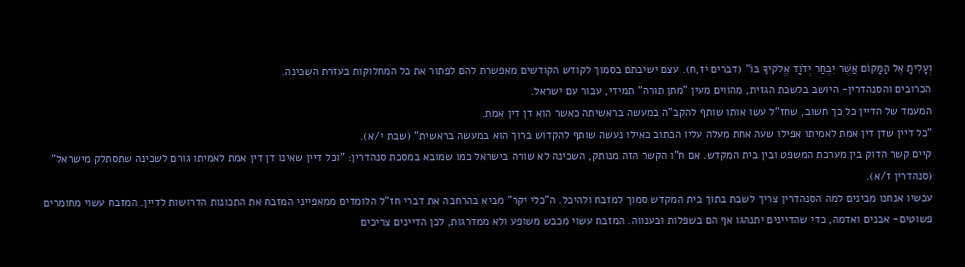וְעָלִיתָ אֶל הַמָּקוֹם אֲשֶׁר יִבְחַר יְדֹוָד אֱלֹקיךָ בּוֹ" (דברים יז,ח). עצם ישיבתם בסמוך לקודש הקודשים מאפשרת להם לפתור את כל המחלוקות בעזרת השכינה.
הכרובים והסנהדרין- היושב בלשכת הגזית, מהווים מעין "מתן תורה" תמידי, עבור עם ישראל.
המעמד של הדיין כל כך חשוב, שחז"ל עשו אותו שותף להקב"ה במעשה בראשיתה כאשר הוא דן דין אמת.
"כל דיין שדן דין אמת לאמיתו אפילו שעה אחת מעלה עליו הכתוב כאילו נעשה שותף להקדוש ברוך הוא במעשה בראשית" (שבת י/א).
קיים קשר הדוק בין מערכת המשפט ובין בית המקדש. אם ח"ו הקשר הזה מנותק, השכינה לא שורה בישראל כמו שמובא במסכת סנהדרין: "וכל דיין שאינו דן דין אמת לאמיתו גורם לשכינה שתסתלק מישראל" (סנהדרין ז/א).
עכשיו אנחנו מבינים למה הסנהדרין צריך לשבת בתוך בית המקדש סמוך למזבח ולהיכל. ה"כלי יקר" מביא בהרחבה את דברי חז"ל הלומדים ממאפייני המזבח את התכונות הדרושות לדיין. המזבח עשוי מחומרים פשוטים- אבנים ואדמה, כדי שהדיינים יתנהגו אף הם בשפלות ובענווה. המזבח עשוי מכבש משופע ולא ממדרגות, לכן הדיינים צריכים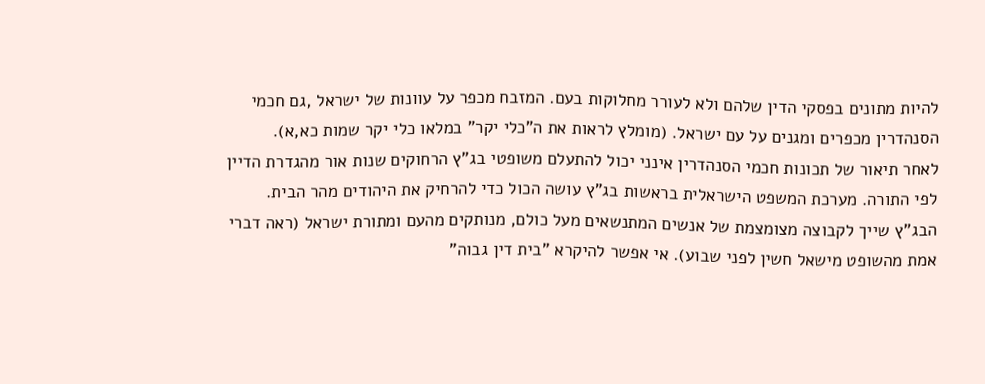להיות מתונים בפסקי הדין שלהם ולא לעורר מחלוקות בעם. המזבח מכפר על עוונות של ישראל ,גם חכמי הסנהדרין מכפרים ומגנים על עם ישראל. (מומלץ לראות את ה"כלי יקר" במלאו כלי יקר שמות כא,א).
לאחר תיאור של תכונות חכמי הסנהדרין אינני יכול להתעלם משופטי בג"ץ הרחוקים שנות אור מהגדרת הדיין לפי התורה. מערכת המשפט הישראלית בראשות בג"ץ עושה הכול כדי להרחיק את היהודים מהר הבית. הבג"ץ שייך לקבוצה מצומצמת של אנשים המתנשאים מעל כולם, מנותקים מהעם ומתורת ישראל (ראה דברי אמת מהשופט מישאל חשין לפני שבוע). אי אפשר להיקרא "בית דין גבוה"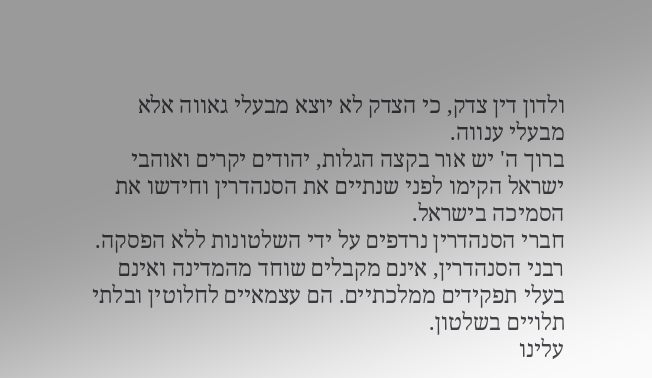ולדון דין צדק, כי הצדק לא יוצא מבעלי גאווה אלא מבעלי ענווה.
ברוך ה' יש אור בקצה הגלות, יהודים יקרים ואוהבי ישראל הקימו לפני שנתיים את הסנהדרין וחידשו את הסמיכה בישראל.
חברי הסנהדרין נרדפים על ידי השלטונות ללא הפסקה. רבני הסנהדרין, אינם מקבלים שוחד מהמדינה ואינם בעלי תפקידים ממלכתיים. הם עצמאיים לחלוטין ובלתי תלויים בשלטון.
עלינו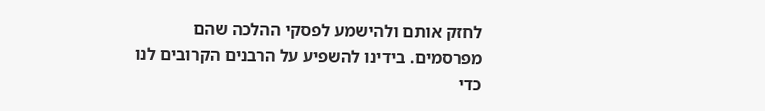לחזק אותם ולהישמע לפסקי ההלכה שהם מפרסמים. בידינו להשפיע על הרבנים הקרובים לנו כדי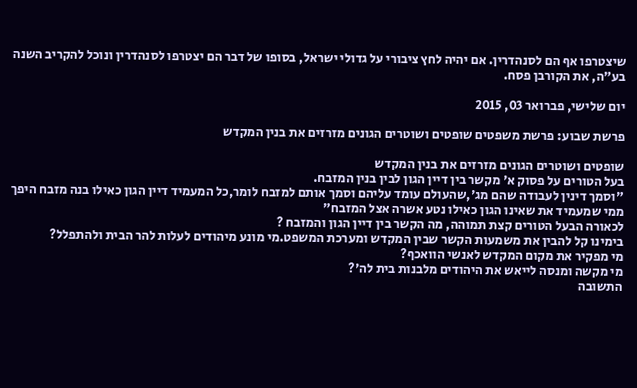שיצטרפו אף הם לסנהדרין. אם יהיה לחץ ציבורי על גדולי ישראל, בסופו של דבר הם יצטרפו לסנהדרין ונוכל להקריב השנה בע"ה, את הקורבן פסח.

יום שלישי, פברואר 03, 2015

פרשת שבוע: פרשת משפטים שופטים ושוטרים הגונים מזרזים את בנין המקדש

שופטים ושוטרים הגונים מזרזים את בנין המקדש
בעל הטורים על פסוק א' מקשר בין דיין הגון לבין בנין המזבח.
"וסמך דינין לעבודה שהם מג',שהעולם עומד עליהם וסמך אותם למזבח לומר,כל המעמיד דיין הגון כאילו בנה מזבח היפך ממי שמעמיד את שאינו הגון כאילו נטע אשרה אצל המזבח"
לכאורה הבעל הטורים קצת תמוהה, מה הקשר בין דיין הגון והמזבח ?
בימינו קל להבין את משמעות הקשר שבין המקדש ומערכת המשפט.מי מונע מיהודים לעלות להר הבית ולהתפלל?
מי מפקיר את מקום המקדש לאנשי הוואכף?
מי מקשה ומנסה לייאש את היהודים מלבנות בית לה'?
התשובה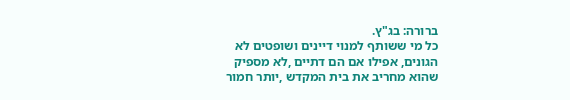ברורה: בג"ץ.
כל מי ששותף למנוי דיינים ושופטים לא הגונים, אפילו אם הם דתיים ,לא מספיק שהוא מחריב את בית המקדש ,יותר חמור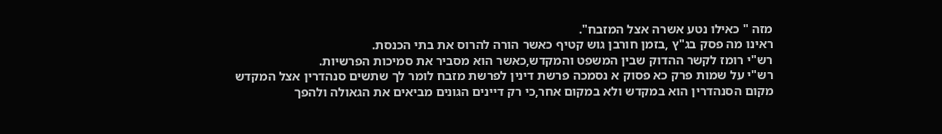מזה " כאילו נטע אשרה אצל המזבח".
ראינו מה פסק בג"ץ ,בזמן חורבן גוש קטיף כאשר הורה להרוס את בתי הכנסת.
רש"י רומז לקשר ההדוק שבין המשפט והמקדש,כאשר הוא מסביר את סמיכות הפרשיות.
רש"י על שמות פרק כא פסוק א נסמכה פרשת דינין לפרשת מזבח לומר לך שתשים סנהדרין אצל המקדש
מקום הסנהדרין הוא במקדש ולא במקום אחר,כי רק דיינים הגונים מביאים את הגאולה ולהפך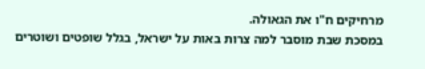מרחיקים ח"ו את הגאולה.
במסכת שבת מוסבר למה צרות באות על ישראל, בגלל שופטים ושוטרים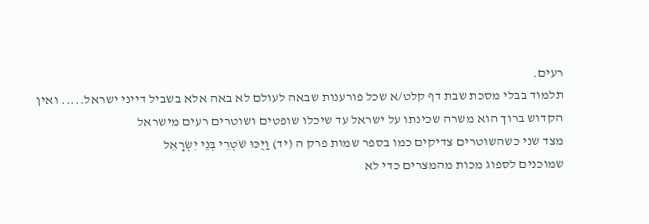רעים.
תלמוד בבלי מסכת שבת דף קלט/א שכל פורענות שבאה לעולם לא באה אלא בשביל דייני ישראל..... ואין הקדוש ברוך הוא משרה שכינתו על ישראל עד שיכלו שופטים ושוטרים רעים מישראל
מצד שני כשהשוטרים צדיקים כמו בספר שמות פרק ה (יד) וַיֻּכּוּ שֹׁטְרֵי בְּנֵי יִשְׂרָאֵל
שמוכנים לספוג מכות מהמצרים כדי לא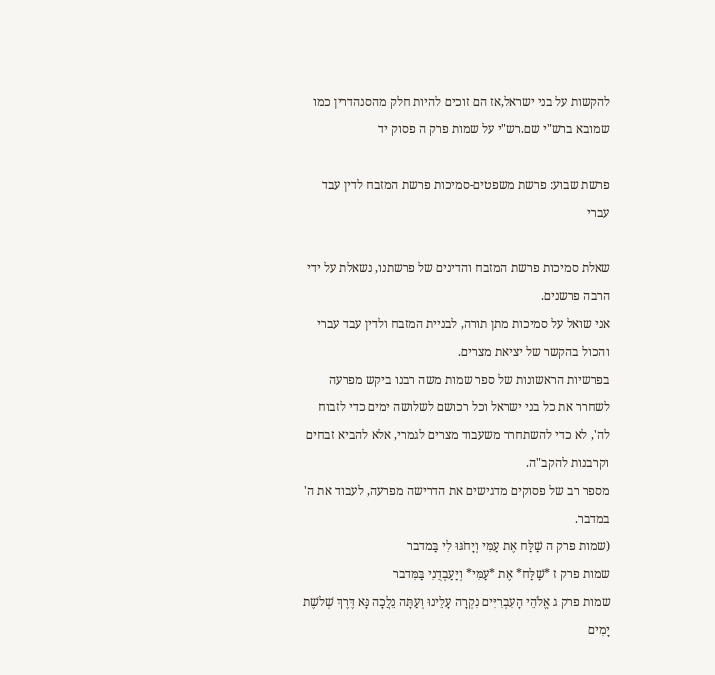להקשות על בני ישראל,אז הם זוכים להיות חלק מהסנהדרין כמו שמובא ברש"י שם.רש"י על שמות פרק ה פסוק יד

פרשת שבוע: פרשת משפטים-סמיכות פרשת המזבח לדין עבד עברי

שאלת סמיכות פרשת המזבח והדינים של פרשתנו, נשאלת על ידי הרבה פרשנים.
אני שואל על סמיכות מתן תורה, לבניית המזבח ולדין עבד עברי והכול בהקשר של יציאת מצרים.
בפרשיות הראשונות של ספר שמות משה רבנו ביקש מפרעה לשחרר את כל בני ישראל וכל רכושם לשלושה ימים כדי לזבוח לה', לא כדי להשתחרר משעבוד מצרים לגמרי, אלא להביא זבחים וקרבנות להקב"ה.
מספר רב של פסוקים מדגישים את הדרישה מפרעה, לעבוד את ה' במדבר.
(שמות פרק ה שַׁלַּח אֶת עַמִּי וְיָחֹגּוּ לִי בַּמדבר
שמות פרק ז *שַׁלַּח* אֶת *עַמִּי* וְיַעַבְדֻנִי בַּמִּדבר
שמות פרק ג אֱלֹהֵי הָעִבְרִיִּים נִקְרָה עָלֵינוּ וְעַתָּה נֵלֲכָה נָּא דֶּרֶךְ שְׁלשֶׁת יָמִים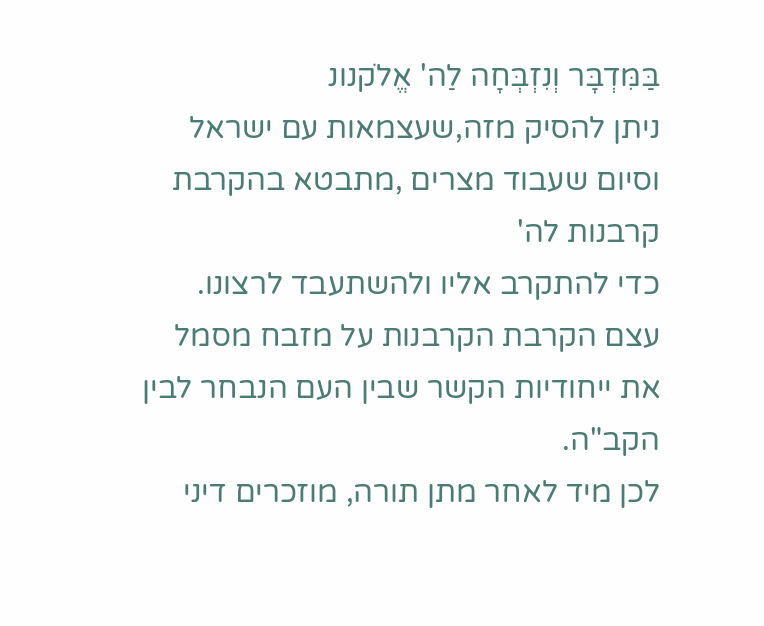בַּמִּדְבָּר וְנִזְבְּחָה לַה' אֱלֹקנונ
ניתן להסיק מזה,שעצמאות עם ישראל וסיום שעבוד מצרים ,מתבטא בהקרבת קרבנות לה'
כדי להתקרב אליו ולהשתעבד לרצונו.
עצם הקרבת הקרבנות על מזבח מסמל את ייחודיות הקשר שבין העם הנבחר לבין הקב"ה.
לכן מיד לאחר מתן תורה, מוזכרים דיני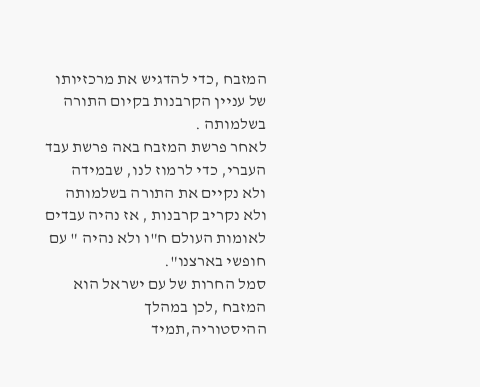המזבח ,כדי להדגיש את מרכזיותו של עניין הקרבנות בקיום התורה בשלמותה .
לאחר פרשת המזבח באה פרשת עבד העברי, כדי לרמוז לנו, שבמידה ולא נקיים את התורה בשלמותה ולא נקריב קרבנות , אז נהיה עבדים לאומות העולם ח"ו ולא נהיה " עם חופשי בארצנו".
סמל החרות של עם ישראל הוא המזבח ,לכן במהלך ההיסטוריה,תמיד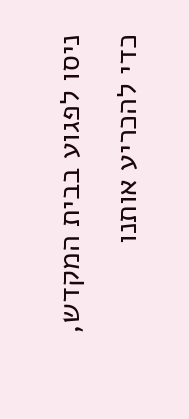ניסו לפגוע בבית המקדש, כדי להכריע אותנו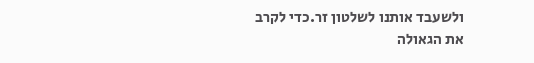ולשעבד אותנו לשלטון זר.כדי לקרב את הגאולה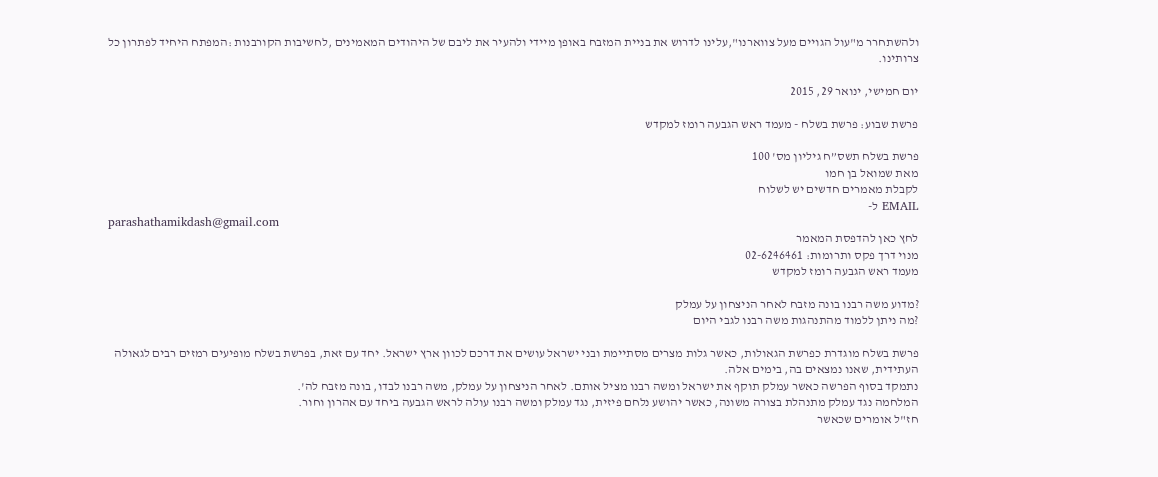ולהשתחרר מ"עול הגויים מעל צווארנו",עלינו לדרוש את בניית המזבח באופן מיידי ולהעיר את ליבם של היהודים המאמינים ,לחשיבות הקורבנות :המפתח היחיד לפתרון כל צרותינו.

יום חמישי, ינואר 29, 2015

פרשת שבוע: פרשת בשלח - מעמד ראש הגבעה רומז למקדש

פרשת בשלח תשס”ח גיליון מס' 100
מאת שמואל בן חמו
לקבלת מאמרים חדשים יש לשלוח
EMAIL ל-
parashathamikdash@gmail.com
לחץ כאן להדפסת המאמר
מנוי דרך פקס ותרומות: 02-6246461
מעמד ראש הגבעה רומז למקדש

?מדוע משה רבנו בונה מזבח לאחר הניצחון על עמלק
?מה ניתן ללמוד מהתנהגות משה רבנו לגבי היום

פרשת בשלח מוגדרת כפרשת הגאולות, כאשר גלות מצרים מסתיימת ובני ישראל עושים את דרכם לכוון ארץ ישראל. יחד עם זאת, בפרשת בשלח מופיעים רמזים רבים לגאולה העתידית, שאנו נמצאים בה, בימים אלה.
נתמקד בסוף הפרשה כאשר עמלק תוקף את ישראל ומשה רבנו מציל אותם. לאחר הניצחון על עמלק, משה רבנו לבדו, בונה מזבח לה'.
המלחמה נגד עמלק מתנהלת בצורה משונה, כאשר יהושע נלחם פיזית, נגד עמלק ומשה רבנו עולה לראש הגבעה ביחד עם אהרון וחור.
חז"ל אומרים שכאשר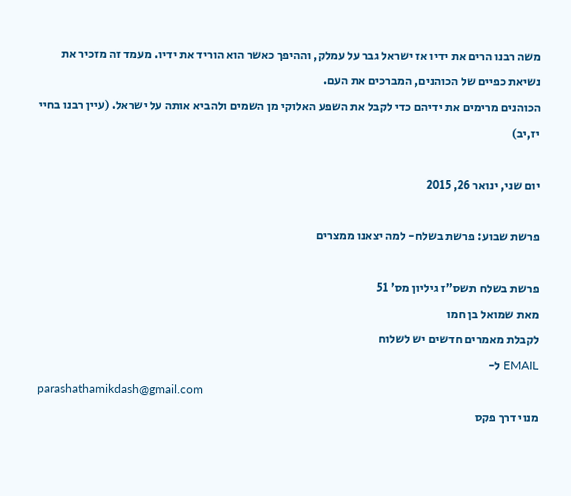משה רבנו הרים את ידיו אז ישראל גבר על עמלק, וההיפך כאשר הוא הוריד את ידיו. מעמד זה מזכיר את נשיאת כפיים של הכוהנים, המברכים את העם.
הכוהנים מרימים את ידיהם כדי לקבל את השפע האלוקי מן השמים ולהביא אותה על ישראל. (עיין רבנו בחיי יז,יב)

יום שני, ינואר 26, 2015

פרשת שבוע: פרשת בשלח- למה יצאנו ממצרים

פרשת בשלח תשס”ז גיליון מס' 51
מאת שמואל בן חמו
לקבלת מאמרים חדשים יש לשלוח
EMAIL ל-
parashathamikdash@gmail.com
מנוי דרך פקס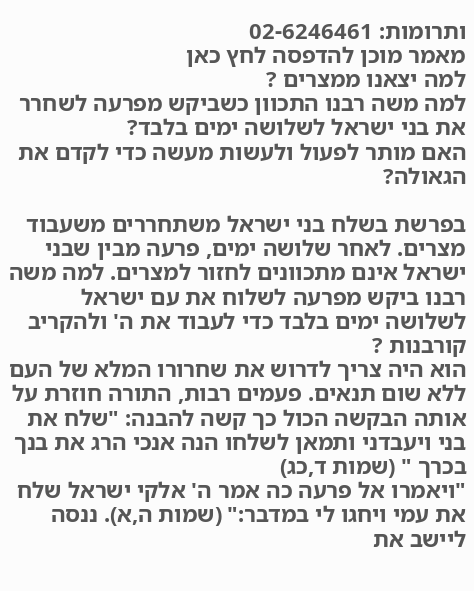ותרומות: 02-6246461
מאמר מוכן להדפסה לחץ כאן
למה יצאנו ממצרים ?
למה משה רבנו התכוון כשביקש מפרעה לשחרר את בני ישראל לשלושה ימים בלבד?
האם מותר לפעול ולעשות מעשה כדי לקדם את הגאולה?

בפרשת בשלח בני ישראל משתחררים משעבוד מצרים. לאחר שלושה ימים, פרעה מבין שבני ישראל אינם מתכוונים לחזור למצרים. למה משה רבנו ביקש מפרעה לשלוח את עם ישראל לשלושה ימים בלבד כדי לעבוד את ה' ולהקריב קורבנות ?
הוא היה צריך לדרוש את שחרורו המלא של העם ללא שום תנאים. פעמים רבות, התורה חוזרת על אותה הבקשה הכול כך קשה להבנה: "שלח את בני ויעבדני ותמאן לשלחו הנה אנכי הרג את בנך בכרך " (שמות ד,כג)
"ויאמרו אל פרעה כה אמר ה' אלקי ישראל שלח את עמי ויחגו לי במדבר:" (שמות ה,א). ננסה ליישב את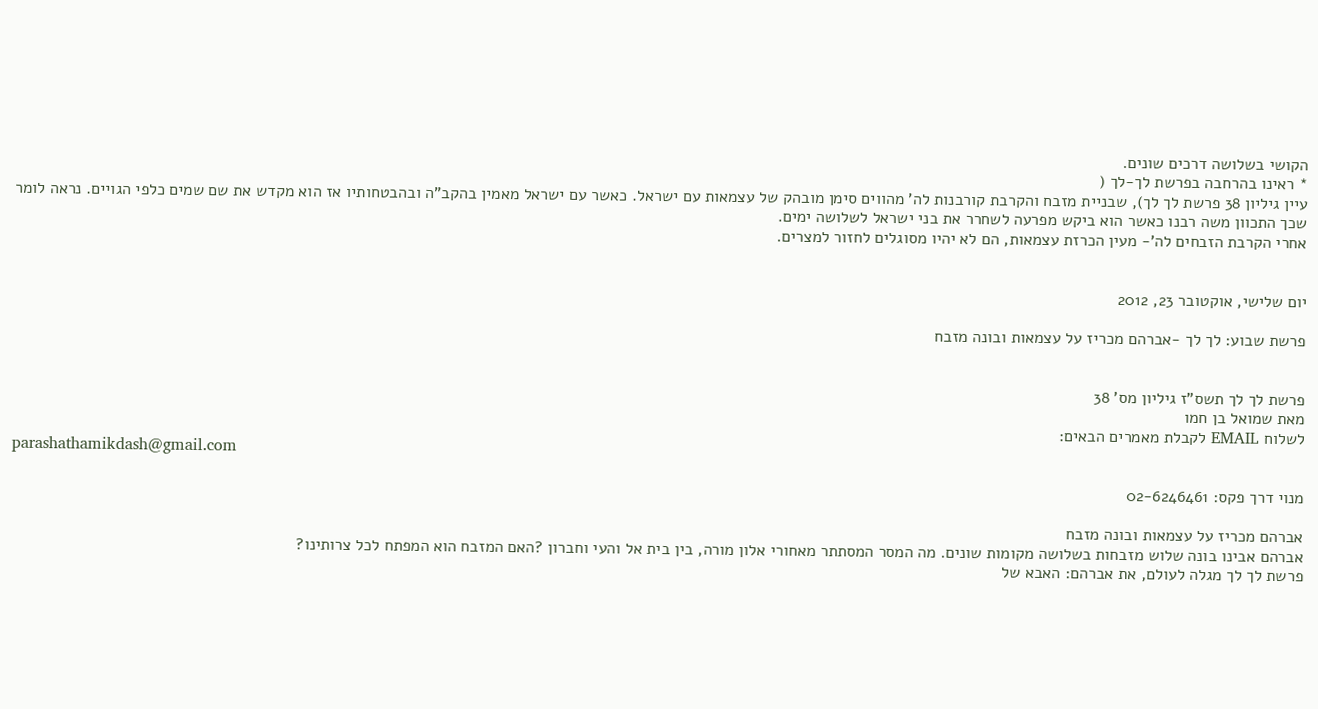הקושי בשלושה דרכים שונים.
* ראינו בהרחבה בפרשת לך-לך (
עיין גיליון 38 פרשת לך לך), שבניית מזבח והקרבת קורבנות לה' מהווים סימן מובהק של עצמאות עם ישראל. כאשר עם ישראל מאמין בהקב"ה ובהבטחותיו אז הוא מקדש את שם שמים כלפי הגויים. נראה לומר שכך התכוון משה רבנו כאשר הוא ביקש מפרעה לשחרר את בני ישראל לשלושה ימים.
אחרי הקרבת הזבחים לה'- מעין הכרזת עצמאות, הם לא יהיו מסוגלים לחזור למצרים.


יום שלישי, אוקטובר 23, 2012

פרשת שבוע: לך לך -אברהם מכריז על עצמאות ובונה מזבח


פרשת לך לך תשס”ז גיליון מס' 38
מאת שמואל בן חמו
לשלוח EMAIL לקבלת מאמרים הבאים:
parashathamikdash@gmail.com

מנוי דרך פקס: 02-6246461

אברהם מכריז על עצמאות ובונה מזבח
אברהם אבינו בונה שלוש מזבחות בשלושה מקומות שונים. מה המסר המסתתר מאחורי אלון מורה, בין בית אל והעי וחברון ?האם המזבח הוא המפתח לכל צרותינו?
פרשת לך לך מגלה לעולם, את אברהם: האבא של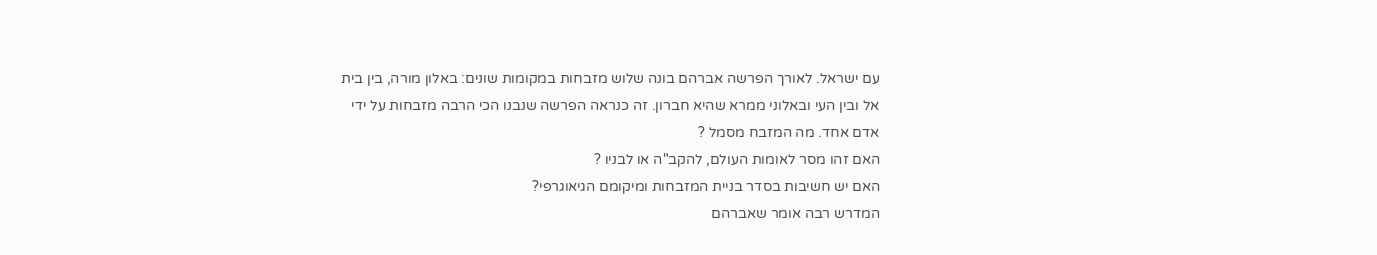עם ישראל. לאורך הפרשה אברהם בונה שלוש מזבחות במקומות שונים: באלון מורה, בין בית אל ובין העי ובאלוני ממרא שהיא חברון. זה כנראה הפרשה שנבנו הכי הרבה מזבחות על ידי אדם אחד. מה המזבח מסמל ?
האם זהו מסר לאומות העולם, להקב"ה או לבניו ?
האם יש חשיבות בסדר בניית המזבחות ומיקומם הגיאוגרפי?
המדרש רבה אומר שאברהם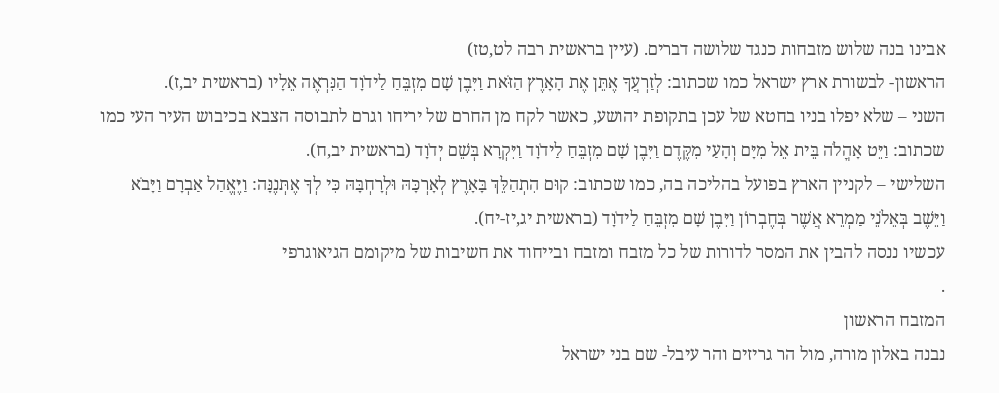אבינו בנה שלוש מזבחות כנגד שלושה דברים. (עיין בראשית רבה לט,טז)
הראשון- לבשורת ארץ ישראל כמו שכתוב: לְזַרְעֲךָ אֶתֵּן אֶת הָאָרֶץ הַזֹּאת וַיִּבֶן שָׁם מִזְבֵּחַ לַידֹוָד הַנִּרְאֶה אֵלָיו (בראשית יב,ז).
השני – שלא יפלו בניו בחטא של עכן בתקופת יהושע, כאשר לקח מן החרם של יריחו וגרם לתבוסה הצבא בכיבוש העיר העי כמו שכתוב: וַיֵּט אָהֳלֹה בֵּית אֵל מִיָּם וְהָעַי מִקֶּדֶם וַיִּבֶן שָׁם מִזְבֵּחַ לַידֹוָד וַיִּקְרָא בְּשֵׁם יְדֹוָד (בראשית יב,ח).
השלישי – לקניין הארץ בפועל בהליכה בה, כמו שכתוב: קוּם הִתְהַלֵּךְ בָּאָרֶץ לְאָרְכָּהּ וּלְרָחְבָּהּ כִּי לְךָ אֶתְּנֶנָּה: וַיֶּאֱהַל אַבְרָם וַיָּבֹא וַיֵּשֶׁב בְּאֵלֹנֵי מַמְרֵא אֲשֶׁר בְּחֶבְרוֹן וַיִּבֶן שָׁם מִזְבֵּחַ לַידֹוָד (בראשית יג,יז-יח).
עכשיו ננסה להבין את המסר לדורות של כל מזבח ומזבח ובייחוד את חשיבות של מיקומם הגיאוגרפי
.
המזבח הראשון
נבנה באלון מורה, מול הר גריזים והר עיבל- שם בני ישראל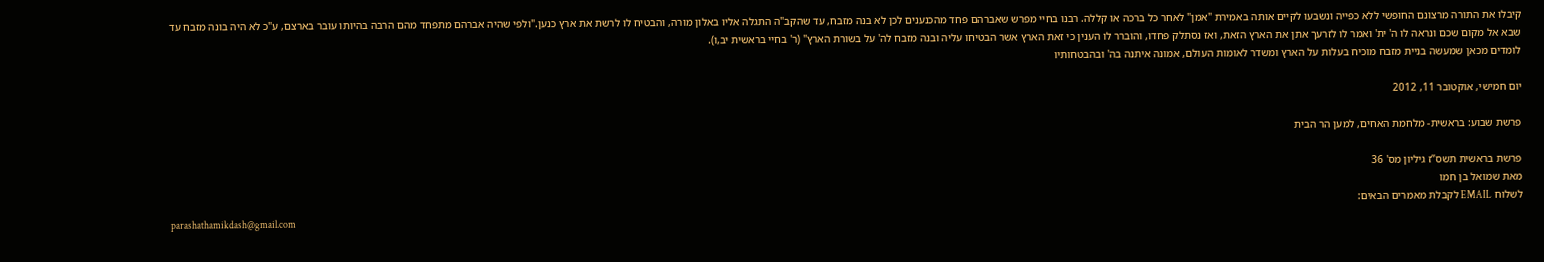קיבלו את התורה מרצונם החופשי ללא כפייה ונשבעו לקיים אותה באמירת "אמן" לאחר כל ברכה או קללה. רבנו בחיי מפרש שאברהם פחד מהכנענים לכן לא בנה מזבח, עד שהקב"ה התגלה אליו באלון מורה, והבטיח לו לרשת את ארץ כנען."ולפי שהיה אברהם מתפחד מהם הרבה בהיותו עובר בארצם, ע"כ לא היה בונה מזבח עד שבא אל מקום שכם ונראה לו ה' ית' ואמר לו לזרעך אתן את הארץ הזאת, ואז נסתלק פחדו, והוברר לו הענין כי זאת הארץ אשר הבטיחו עליה ובנה מזבח לה' על בשורת הארץ" (ר' בחיי בראשית יב,ו).
לומדים מכאן שמעשה בניית מזבח מוכיח בעלות על הארץ ומשדר לאומות העולם, אמונה איתנה בה' ובהבטחותיו

יום חמישי, אוקטובר 11, 2012

פרשת שבוע: בראשית- מלחמת האחים, למען הר הבית

פרשת בראשית תשס”ז גיליון מס' 36
מאת שמואל בן חמו
לשלוח EMAIL לקבלת מאמרים הבאים:
parashathamikdash@gmail.com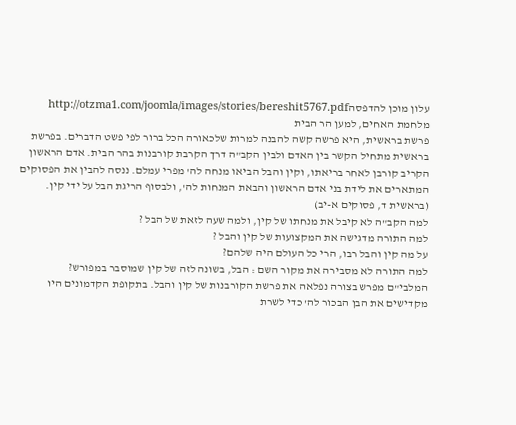עלון מוכן להדפסהhttp://otzma1.com/joomla/images/stories/bereshit5767.pdf
מלחמת האחים, למען הר הבית
פרשת בראשית, היא פרשה קשה להבנה למרות שלכאורה הכל ברור לפי פשט הדברים. בפרשת בראשית מתחיל הקשר בין האדם ולבין הקב"ה דרך הקרבת קורבנות בהר הבית. אדם הראשון הקריב קורבן לאחר בריאתו, וקין והבל הביאו מנחה לה' מפרי עמלם. ננסה להבין את הפסוקים המתארים את לידת בני אדם הראשון והבאת המנחות לה', ולבסוף הריגת הבל על ידי קין. (בראשית ד, פסוקים א-יב)
למה הקב"ה לא קיבל את מנחתו של קין, ולמה שעה לזאת של הבל ?
למה התורה מדגישה את המקצועות של קין והבל ?
על מה קין והבל רבו, הרי כל העולם היה שלהם?
למה התורה לא מסבירה את מקור השם : הבל, בשונה לזה של קין שמוסבר במפורש?
המלבי"ם מפרש בצורה נפלאה את פרשת הקורבנות של קין והבל. בתקופת הקדמונים היו מקדישים את הבן הבכור לה' כדי לשרת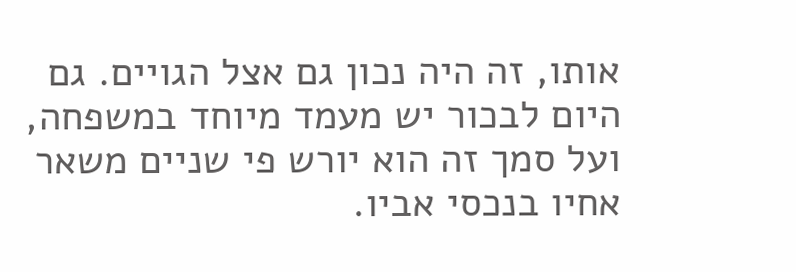אותו, זה היה נכון גם אצל הגויים. גם היום לבכור יש מעמד מיוחד במשפחה, ועל סמך זה הוא יורש פי שניים משאר אחיו בנכסי אביו.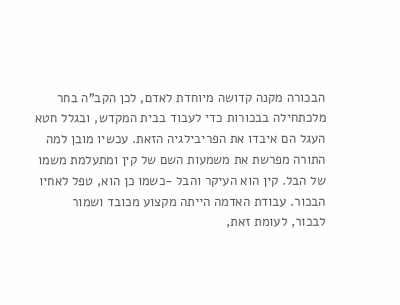הבכורה מקנה קדושה מיוחדת לאדם, לכן הקב"ה בחר מלכתחילה בבכורות כדי לעבוד בבית המקדש, ובגלל חטא העגל הם איבדו את הפריבילגיה הזאת. עכשיו מובן למה התורה מפרשת את משמעות השם של קין ומתעלמת משמו של הבל. קין הוא העיקר והבל -כשמו כן הוא, טפל לאחיו הבכור. עבודת האדמה הייתה מקצוע מכובד ושמור לבכור, לעומת זאת,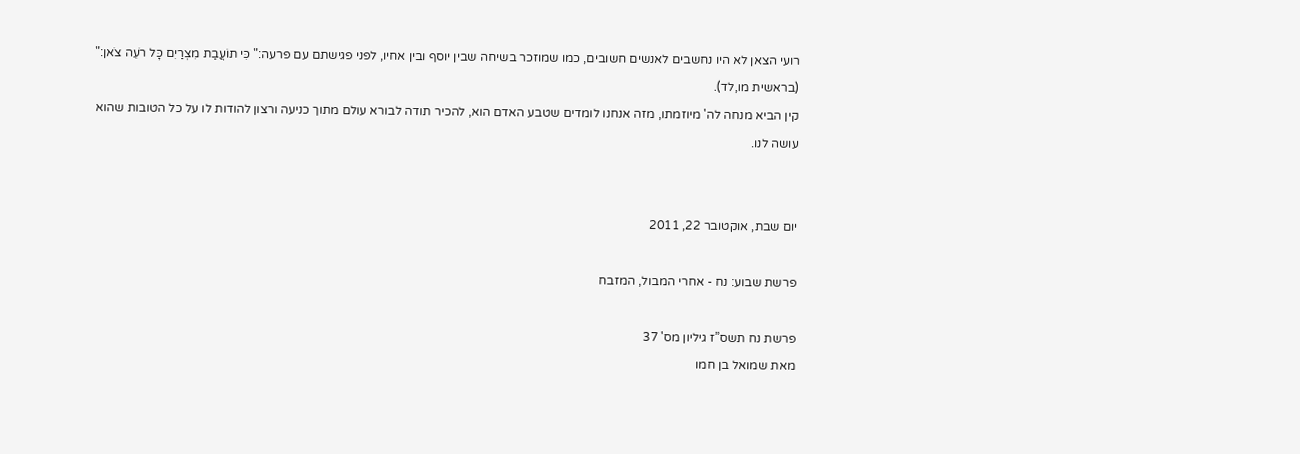רועי הצאן לא היו נחשבים לאנשים חשובים, כמו שמוזכר בשיחה שבין יוסף ובין אחיו, לפני פגישתם עם פרעה:" כִּי תוֹעֲבַת מִצְרַיִם כָּל רֹעֵה צֹאן:" (בראשית מו,לד).
קין הביא מנחה לה' מיוזמתו, מזה אנחנו לומדים שטבע האדם הוא, להכיר תודה לבורא עולם מתוך כניעה ורצון להודות לו על כל הטובות שהוא עושה לנו.


יום שבת, אוקטובר 22, 2011

פרשת שבוע: נח - אחרי המבול, המזבח

פרשת נח תשס”ז גיליון מס' 37
מאת שמואל בן חמו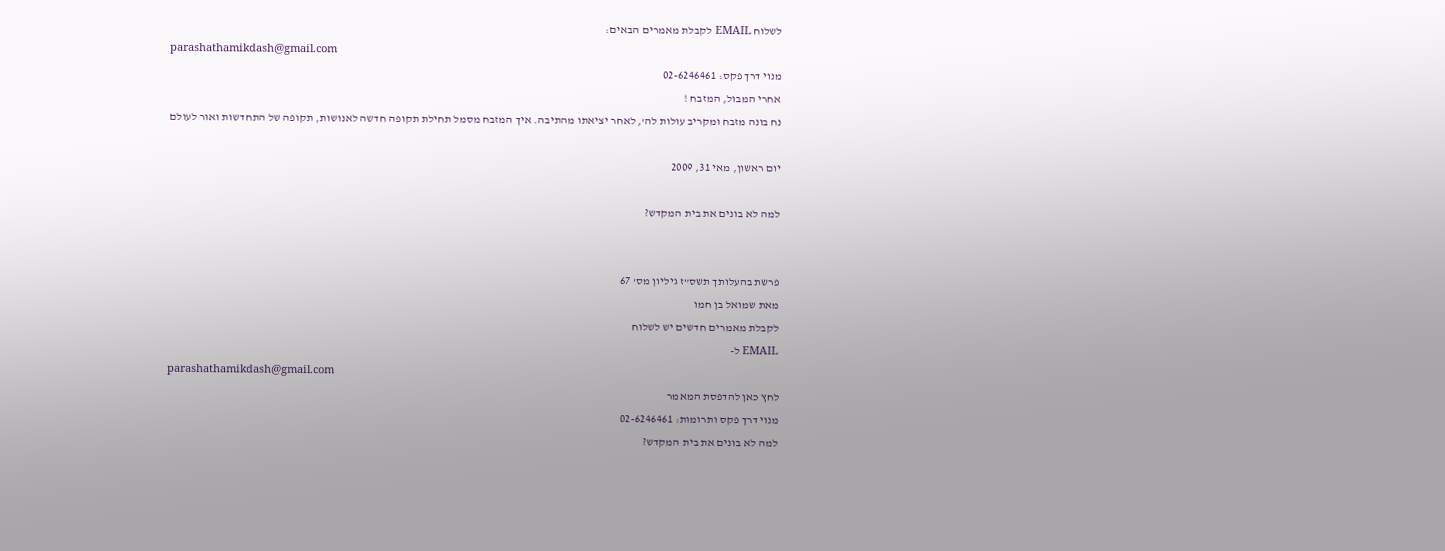לשלוח EMAIL לקבלת מאמרים הבאים:
parashathamikdash@gmail.com
מנוי דרך פקס: 02-6246461
אחרי המבול, המזבח !
נח בונה מזבח ומקריב עולות לה', לאחר יציאתו מהתיבה. איך המזבח מסמל תחילת תקופה חדשה לאנושות, תקופה של התחדשות ואור לעולם

יום ראשון, מאי 31, 2009

למה לא בונים את בית המקדש?


פרשת בהעלותך תשס”ז גיליון מס' 67
מאת שמואל בן חמו
לקבלת מאמרים חדשים יש לשלוח
EMAIL ל-
parashathamikdash@gmail.com
לחץ כאן להדפסת המאמר
מנוי דרך פקס ותרומות: 02-6246461
למה לא בונים את בית המקדש?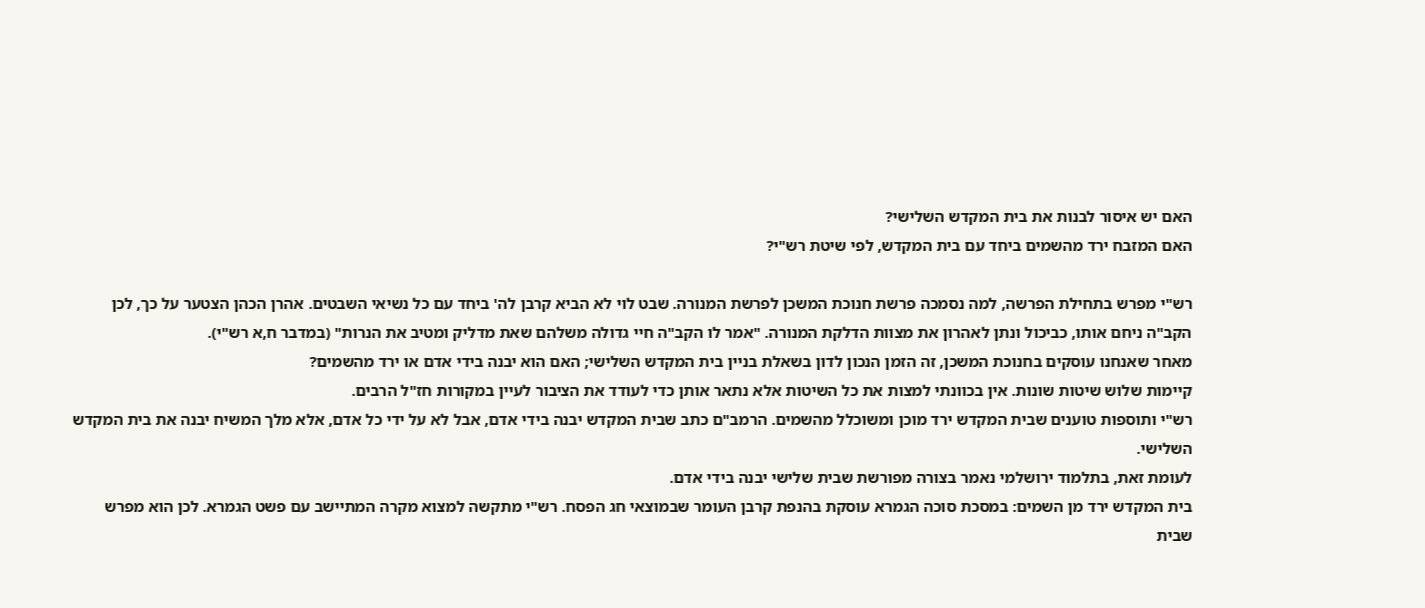האם יש איסור לבנות את בית המקדש השלישי?
האם המזבח ירד מהשמים ביחד עם בית המקדש, לפי שיטת רש"י?

רש"י מפרש בתחילת הפרשה, למה נסמכה פרשת חנוכת המשכן לפרשת המנורה. שבט לוי לא הביא קרבן לה' ביחד עם כל נשיאי השבטים. אהרן הכהן הצטער על כך, לכן הקב"ה ניחם אותו, כביכול ונתן לאהרון את מצוות הדלקת המנורה. "אמר לו הקב"ה חיי גדולה משלהם שאת מדליק ומטיב את הנרות" (במדבר ח,א רש"י).
מאחר שאנחנו עוסקים בחנוכת המשכן, זה הזמן הנכון לדון בשאלת בניין בית המקדש השלישי; האם הוא יבנה בידי אדם או ירד מהשמים?
קיימות שלוש שיטות שונות. אין בכוונתי למצות את כל השיטות אלא נתאר אותן כדי לעודד את הציבור לעיין במקורות חז"ל הרבים.
רש"י ותוספות טוענים שבית המקדש ירד מוכן ומשוכלל מהשמים. הרמב"ם כתב שבית המקדש יבנה בידי אדם, אבל לא על ידי כל אדם, אלא מלך המשיח יבנה את בית המקדש השלישי.
לעומת זאת, בתלמוד ירושלמי נאמר בצורה מפורשת שבית שלישי יבנה בידי אדם.
בית המקדש ירד מן השמים: במסכת סוכה הגמרא עוסקת בהנפת קרבן העומר שבמוצאי חג הפסח. רש"י מתקשה למצוא מקרה המתיישב עם פשט הגמרא. לכן הוא מפרש שבית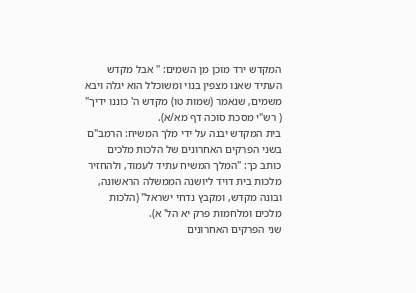המקדש ירד מוכן מן השמים: " אבל מקדש העתיד שאנו מצפין בנוי ומשוכלל הוא יגלה ויבא משמים, שנאמר (שמות טו) מקדש ה' כוננו ידיך" ( רש"י מסכת סוכה דף מא/א).
בית המקדש יבנה על ידי מלך המשיח: הרמב"ם בשני הפרקים האחרונים של הלכות מלכים כותב כך: "המלך המשיח עתיד לעמוד, ולהחזיר מלכות בית דויד ליושנה הממשלה הראשונה, ובונה מקדש, ומקבץ נדחי ישראל" (הלכות מלכים ומלחמות פרק יא הל' א).
שני הפרקים האחרונים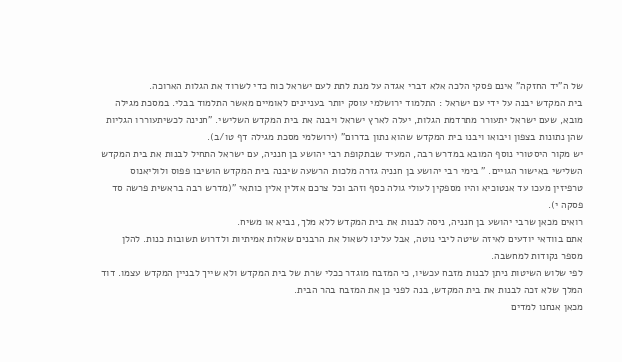של ה"יד החזקה" אינם פסקי הלכה אלא דברי אגדה על מנת לתת לעם ישראל כוח כדי לשרוד את הגלות הארוכה.
בית המקדש יבנה על ידי עם ישראל : התלמוד ירושלמי עוסק יותר בעניינים לאומיים מאשר התלמוד בבלי. במסכת מגילה מובא, שעם ישראל יתעורר מתרדמת הגלות, יעלה לארץ ישראל ויבנה את בית המקדש השלישי. "חנינה לכשיתעוררו הגליות שהן נתונות בצפון ויבואו ויבנו בית המקדש שהוא נתון בדרום" (ירושלמי מסכת מגילה דף טו/ב).
יש מקור היסטורי נוסף המובא במדרש רבה, המעיד שבתקופת רבי יהושע בן חנניה, עם ישראל התחיל לבנות את בית המקדש השלישי באישור הגויים. " בימי רבי יהושע בן חנניה גזרה מלכות הרשעה שיבנה בית המקדש הושיבו פפוס ולוליאנוס טרפיזין מעכו עד אנטוכיא והיו מספקין לעולי גולה כסף וזהב וכל צרכם אזלין אלין כותאי "(מדרש רבה בראשית פרשה סד פסקה י).
רואים מכאן שרבי יהושע בן חנניה, ניסה לבנות את בית המקדש ללא מלך, נביא או משיח.
אתם בוודאי יודעים לאיזה שיטה ליבי נוטה, אבל עלינו לשאול את הרבנים שאלות אמיתיות ולדרוש תשובות כנות. להלן מספר נקודות למחשבה.
לפי שלוש השיטות ניתן לבנות מזבח עכשיו, כי המזבח מוגדר ככלי שרת של בית המקדש ולא שייך לבניין המקדש עצמו. דוד המלך שלא זכה לבנות את בית המקדש, בנה לפני כן את המזבח בהר הבית.
מכאן אנחנו למדים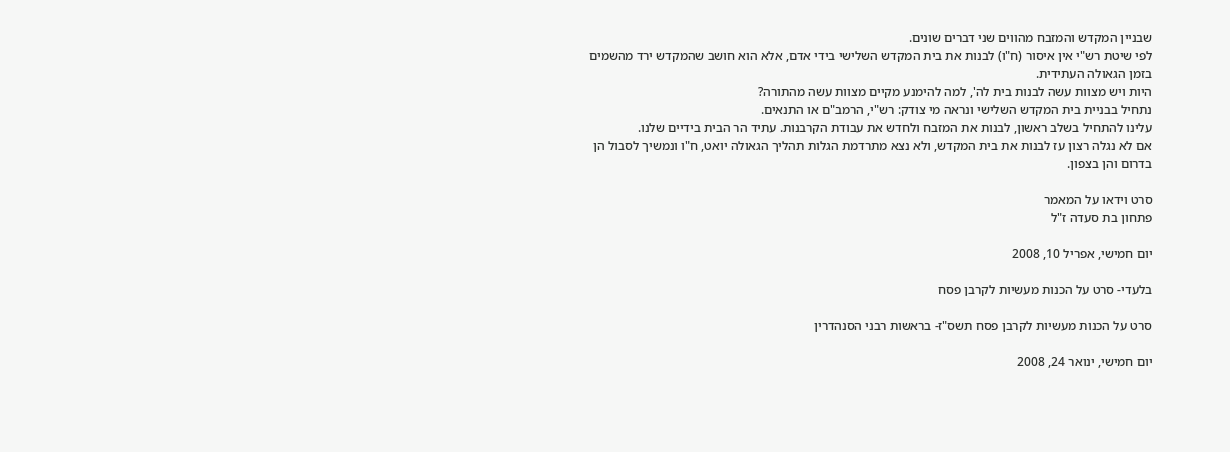שבניין המקדש והמזבח מהווים שני דברים שונים.
לפי שיטת רש"י אין איסור (ח"ו) לבנות את בית המקדש השלישי בידי אדם, אלא הוא חושב שהמקדש ירד מהשמים בזמן הגאולה העתידית.
היות ויש מצוות עשה לבנות בית לה', למה להימנע מקיים מצוות עשה מהתורה?
נתחיל בבניית בית המקדש השלישי ונראה מי צודק: רש"י, הרמב"ם או התנאים.
עלינו להתחיל בשלב ראשון, לבנות את המזבח ולחדש את עבודת הקרבנות. עתיד הר הבית בידיים שלנו.
אם לא נגלה רצון עז לבנות את בית המקדש, ולא נצא מתרדמת הגלות תהליך הגאולה יואט, ח"ו ונמשיך לסבול הן בדרום והן בצפון.

סרט וידאו על המאמר
פתחון בת סעדה ז"ל

יום חמישי, אפריל 10, 2008

בלעדי- סרט על הכנות מעשיות לקרבן פסח

סרט על הכנות מעשיות לקרבן פסח תשס"ז- בראשות רבני הסנהדרין

יום חמישי, ינואר 24, 2008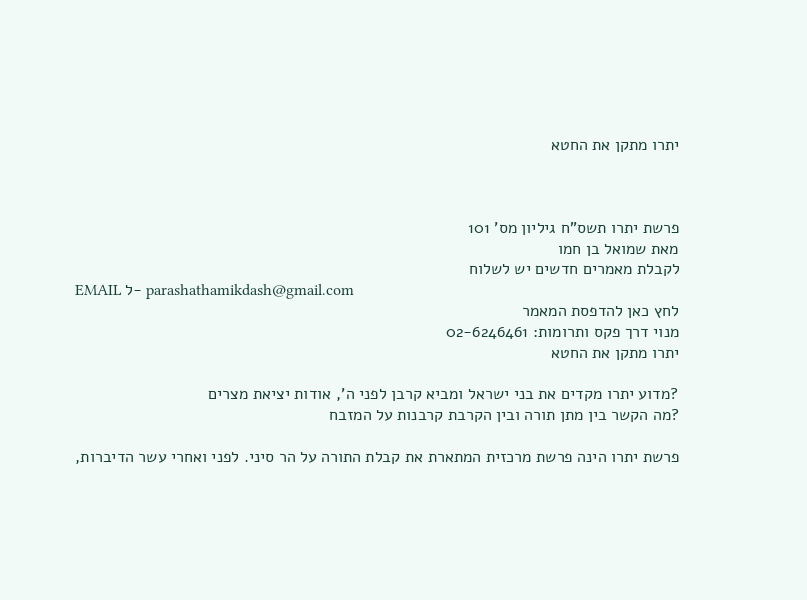יתרו מתקן את החטא



פרשת יתרו תשס”ח גיליון מס' 101
מאת שמואל בן חמו
לקבלת מאמרים חדשים יש לשלוח
EMAIL ל- parashathamikdash@gmail.com
לחץ כאן להדפסת המאמר
מנוי דרך פקס ותרומות: 02-6246461
יתרו מתקן את החטא

?מדוע יתרו מקדים את בני ישראל ומביא קרבן לפני ה', אודות יציאת מצרים
?מה הקשר בין מתן תורה ובין הקרבת קרבנות על המזבח

פרשת יתרו הינה פרשת מרכזית המתארת את קבלת התורה על הר סיני. לפני ואחרי עשר הדיברות,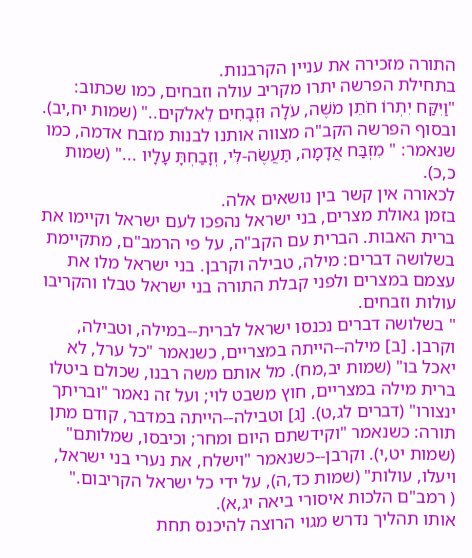התורה מזכירה את עניין הקרבנות.
בתחילת הפרשה יתרו מקריב עולה וזבחים, כמו שכתוב: "וַיִּקַּח יִתְרוֹ חֹתֵן מֹשֶׁה, עֹלָה וּזְבָחִים לֵאלֹקים.." (שמות יח,יב).
ובסוף הפרשה הקב"ה מצווה אותנו לבנות מזבח אדמה, כמו שנאמר: " מִזְבַּח אֲדָמָה, תַּעֲשֶׂה-לִּי, וְזָבַחְתָּ עָלָיו ..." (שמות כ,כ).
לכאורה אין קשר בין נושאים אלה.
בזמן גאולת מצרים, בני ישראל נהפכו לעם ישראל וקיימו את ברית האבות. הברית עם הקב"ה, על פי הרמב"ם, מתקיימת בשלושה דברים: מילה, טבילה וקרבן. בני ישראל מלו את עצמם במצרים ולפני קבלת התורה בני ישראל טבלו והקריבו עולות וזבחים.
" בשלושה דברים נכנסו ישראל לברית--במילה, וטבילה, וקרבן. [ב] מילה--הייתה במצריים, כשנאמר "כל ערל, לא יאכל בו" (שמות יב,מח). מל אותם משה רבנו, שכולם ביטלו ברית מילה במצריים, חוץ משבט לוי; ועל זה נאמר "ובריתך ינצורו" (דברים לג,ט). [ג] וטבילה--הייתה במדבר, קודם מתן תורה: כשנאמר "וקידשתם היום ומחר; וכיבסו, שמלותם" (שמות יט,י). וקרבן--כשנאמר "וישלח, את נערי בני ישראל, ויעלו, עולות" (שמות כד,ה), על ידי כל ישראל הקריבום."
( רמב"ם הלכות איסורי ביאה יג,א).
אותו תהליך נדרש מגוי הרוצה להיכנס תחת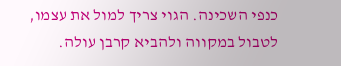כנפי השכינה. הגוי צריך למול את עצמו, לטבול במקווה ולהביא קרבן עולה.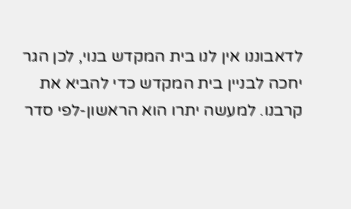לדאבוננו אין לנו בית המקדש בנוי, לכן הגר יחכה לבניין בית המקדש כדי להביא את קרבנו. למעשה יתרו הוא הראשון-לפי סדר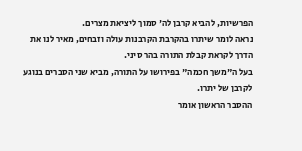הפרשיות, להביא קרבן לה' סמוך ליציאת מצרים.
נראה לומר שיתרו בהקרבת הקרבנות עולה וזבחים, מאיר לנו את הדרך לקראת קבלת התורה בהר סיני.
בעל ה"משך חכמה" בפירושו על התורה, מביא שני הסברים בנוגע לקרבן של יתרו.
ההסבר הראשון אומר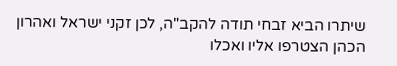שיתרו הביא זבחי תודה להקב"ה, לכן זקני ישראל ואהרון הכהן הצטרפו אליו ואכלו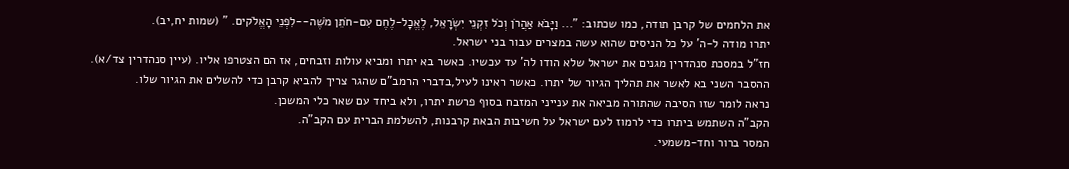את הלחמים של קרבן תודה, כמו שכתוב: "... וַיָּבֹא אַהֲרֹן וְכֹל זִקְנֵי יִשְׂרָאֵל, לֶאֱכָל-לֶחֶם עִם-חֹתֵן מֹשֶׁה--לִפְנֵי הָאֱלֹקים. " (שמות יח,יב).
יתרו מודה ל-ה' על כל הניסים שהוא עשה במצרים עבור בני ישראל.
חז"ל במסכת סנהדרין מגנים את ישראל שלא הודו לה' עד עכשיו. כאשר בא יתרו ומביא עולות וזבחים, אז הם הצטרפו אליו. (עיין סנהדרין צד/א).
ההסבר השני בא לאשר את תהליך הגיור של יתרו. כאשר ראינו לעיל,בדברי הרמב"ם שהגר צריך להביא קרבן כדי להשלים את הגיור שלו.
נראה לומר שזו הסיבה שהתורה מביאה את ענייני המזבח בסוף פרשת יתרו, ולא ביחד עם שאר כלי המשכן.
הקב"ה השתמש ביתרו כדי לרמוז לעם ישראל על חשיבות הבאת קרבנות, להשלמת הברית עם הקב"ה.
המסר ברור וחד-משמעי.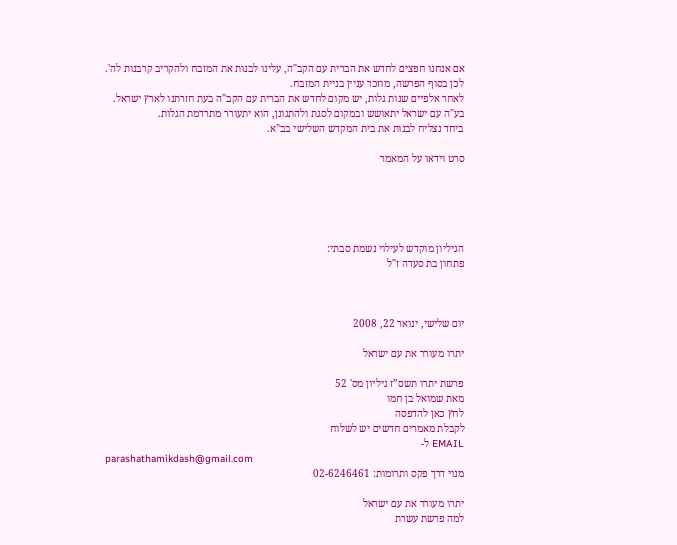אם אנחנו חפצים לחדש את הברית עם הקב"ה, עלינו לבנות את המזבח ולהקריב קרבנות לה'.
לכן בסוף הפרשה, מוזכר עניין בניית המזבח.
לאחר אלפיים שנות גלות, יש מקום לחדש את הברית עם הקב"ה בעת חזרתנו לארץ ישראל.
בע"ה עם ישראל יתאושש ובמקום לסגת ולהתגונן, הוא יתעורר מתרדמת הגלות.
ביחד נצליח לבנות את בית המקדש השלישי בב"א.

סרט וידאו על המאמר





הגיליון מוקדש לעילוי נשמת סבתי:
פתחון בת סעדה ז"ל



יום שלישי, ינואר 22, 2008

יתרו מעורר את עם ישראל

פרשת יתרו תשס”ז גיליון מס' 52
מאת שמואל בן חמו
לחץ כאן להדפסה
לקבלת מאמרים חדשים יש לשלוח
EMAIL ל-
parashathamikdash@gmail.com
מנוי דרך פקס ותרומות: 02-6246461

יתרו מעורר את עם ישראל
למה פרשת עשרת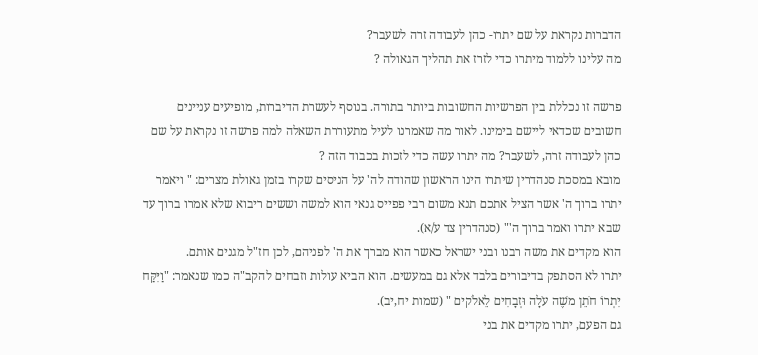הדברות נקראת על שם יתרו- כהן לעבודה זרה לשעבר?
מה עלינו ללמוד מיתרו כדי לזרז את תהליך הגאולה ?

פרשה זו נכללת בין הפרשיות החשובות ביותר בתורה. בנוסף לעשרת הדיברות, מופיעים עניינים חשובים שכדאי ליישם בימינו. לאור מה שאמרנו לעיל מתעוררת השאלה למה פרשה זו נקראת על שם כהן לעבודה זרה, לשעבר? מה יתרו עשה כדי לזכות בכבוד הזה ?
מובא במסכת סנהדרין שיתרו הינו הראשון שהודה לה' על הניסים שקרו בזמן גאולת מצרים: " ויאמר יתרו ברוך ה' אשר הציל אתכם תנא משום רבי פפייס גנאי הוא למשה וששים ריבוא שלא אמרו ברוך עד שבא יתרו ואמר ברוך ה'" (סנהדרין צד ע/א).
הוא מקדים את משה רבנו ובני ישראל כאשר הוא מברך את ה' לפניהם, לכן חז"ל מגנים אותם.
יתרו לא הסתפק בדיבורים בלבד אלא גם במעשים. הוא הביא עולות וזבחים להקב"ה כמו שנאמר: "וַיִּקַּח יִתְרוֹ חֹתֵן משֶׁה עֹלָה וּזְבָחִים לֵאלֹקים " (שמות יח,יב).
גם הפעם, יתרו מקדים את בני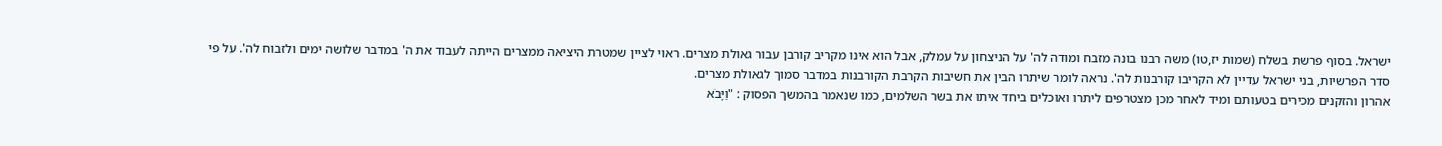ישראל. בסוף פרשת בשלח (שמות יז,טו) משה רבנו בונה מזבח ומודה לה' על הניצחון על עמלק, אבל הוא אינו מקריב קורבן עבור גאולת מצרים. ראוי לציין שמטרת היציאה ממצרים הייתה לעבוד את ה' במדבר שלושה ימים ולזבוח לה'. על פי סדר הפרשיות, בני ישראל עדיין לא הקריבו קורבנות לה'. נראה לומר שיתרו הבין את חשיבות הקרבת הקורבנות במדבר סמוך לגאולת מצרים.
אהרון והזקנים מכירים בטעותם ומיד לאחר מכן מצטרפים ליתרו ואוכלים ביחד איתו את בשר השלמים, כמו שנאמר בהמשך הפסוק : "וַיָּבֹא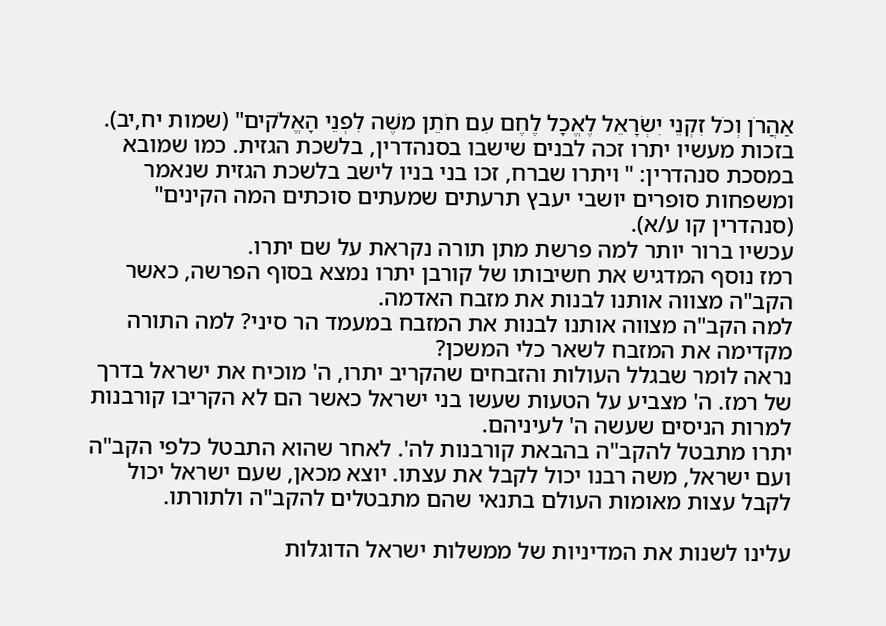אַהֲרֹן וְכֹל זִקְנֵי יִשְׂרָאֵל לֶאֱכָל לֶחֶם עִם חֹתֵן משֶׁה לִפְנֵי הָאֱלֹקים" (שמות יח,יב).
בזכות מעשיו יתרו זכה לבנים שישבו בסנהדרין, בלשכת הגזית. כמו שמובא במסכת סנהדרין: " ויתרו שברח, זכו בני בניו לישב בלשכת הגזית שנאמר ומשפחות סופרים יושבי יעבץ תרעתים שמעתים סוכתים המה הקינים" (סנהדרין קו ע/א).
עכשיו ברור יותר למה פרשת מתן תורה נקראת על שם יתרו.
רמז נוסף המדגיש את חשיבותו של קורבן יתרו נמצא בסוף הפרשה, כאשר הקב"ה מצווה אותנו לבנות את מזבח האדמה.
למה הקב"ה מצווה אותנו לבנות את המזבח במעמד הר סיני? למה התורה מקדימה את המזבח לשאר כלי המשכן?
נראה לומר שבגלל העולות והזבחים שהקריב יתרו, ה' מוכיח את ישראל בדרך של רמז. ה' מצביע על הטעות שעשו בני ישראל כאשר הם לא הקריבו קורבנות למרות הניסים שעשה ה' לעיניהם.
יתרו מתבטל להקב"ה בהבאת קורבנות לה'. לאחר שהוא התבטל כלפי הקב"ה ועם ישראל, משה רבנו יכול לקבל את עצתו. יוצא מכאן, שעם ישראל יכול לקבל עצות מאומות העולם בתנאי שהם מתבטלים להקב"ה ולתורתו.

עלינו לשנות את המדיניות של ממשלות ישראל הדוגלות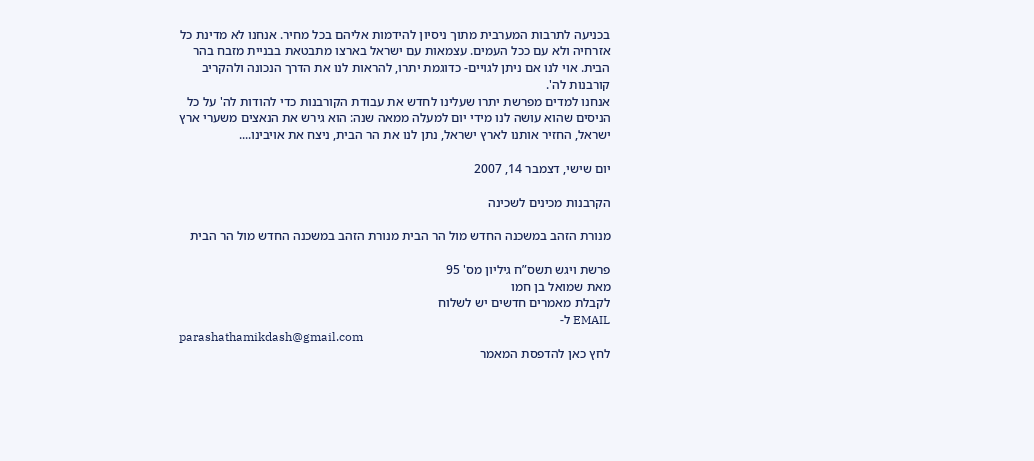בכניעה לתרבות המערבית מתוך ניסיון להידמות אליהם בכל מחיר. אנחנו לא מדינת כל אזרחיה ולא עם ככל העמים. עצמאות עם ישראל בארצו מתבטאת בבניית מזבח בהר הבית. אוי לנו אם ניתן לגויים- כדוגמת יתרו, להראות לנו את הדרך הנכונה ולהקריב קורבנות לה'.
אנחנו למדים מפרשת יתרו שעלינו לחדש את עבודת הקורבנות כדי להודות לה' על כל הניסים שהוא עושה לנו מידי יום למעלה ממאה שנה: הוא גירש את הנאצים משערי ארץ ישראל, החזיר אותנו לארץ ישראל, נתן לנו את הר הבית, ניצח את אויבינו....

יום שישי, דצמבר 14, 2007

הקרבנות מכינים לשכינה

מנורת הזהב במשכנה החדש מול הר הבית מנורת הזהב במשכנה החדש מול הר הבית

פרשת ויגש תשס”ח גיליון מס' 95
מאת שמואל בן חמו
לקבלת מאמרים חדשים יש לשלוח
EMAIL ל-
parashathamikdash@gmail.com
לחץ כאן להדפסת המאמר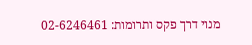מנוי דרך פקס ותרומות: 02-6246461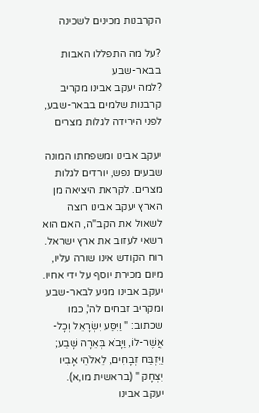הקרבנות מכינים לשכינה

?על מה התפללו האבות בבאר-שבע
?למה יעקב אבינו מקריב קרבנות שלמים בבאר-שבע, לפני הירידה לגלות מצרים

יעקב אבינו ומשפחתו המונה שבעים נפש, יורדים לגלות מצרים. לקראת היציאה מן הארץ יעקב אבינו רוצה לשאול את הקב"ה, האם הוא רשאי לעזוב את ארץ ישראל. רוח הקודש אינו שורה עליו, מיום מכירת יוסף על ידי אחיו.
יעקב אבינו מגיע לבאר-שבע ומקריב זבחים לה', כמו שכתוב: " וַיִּסַּע יִשְׂרָאֵל וְכָל-אֲשֶׁר-לוֹ, וַיָּבֹא בְּאֵרָה שָּׁבַע; וַיִּזְבַּח זְבָחִים, לֵאלֹהֵי אָבִיו יִצְחָק " (בראשית מו,א).
יעקב אבינו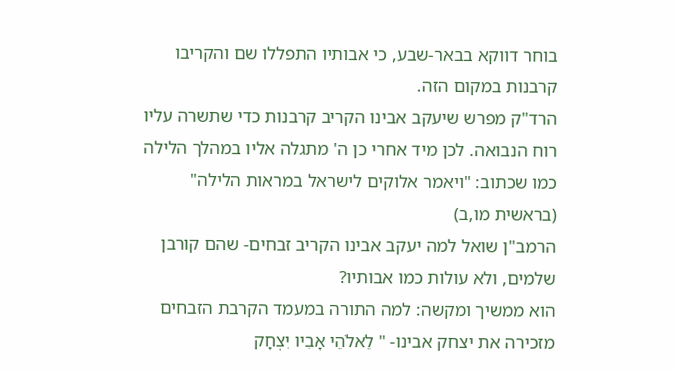בוחר דווקא בבאר-שבע, כי אבותיו התפללו שם והקריבו קרבנות במקום הזה.
הרד"ק מפרש שיעקב אבינו הקריב קרבנות כדי שתשרה עליו רוח הנבואה. לכן מיד אחרי כן ה' מתגלה אליו במהלך הלילה כמו שכתוב: "ויאמר אלוקים לישראל במראות הלילה" (בראשית מו,ב)
הרמב"ן שואל למה יעקב אבינו הקריב זבחים- שהם קורבן שלמים, ולא עולות כמו אבותיו?
הוא ממשיך ומקשה: למה התורה במעמד הקרבת הזבחים מזכירה את יצחק אבינו- " לֵאלֹהֵי אָבִיו יִצְחָק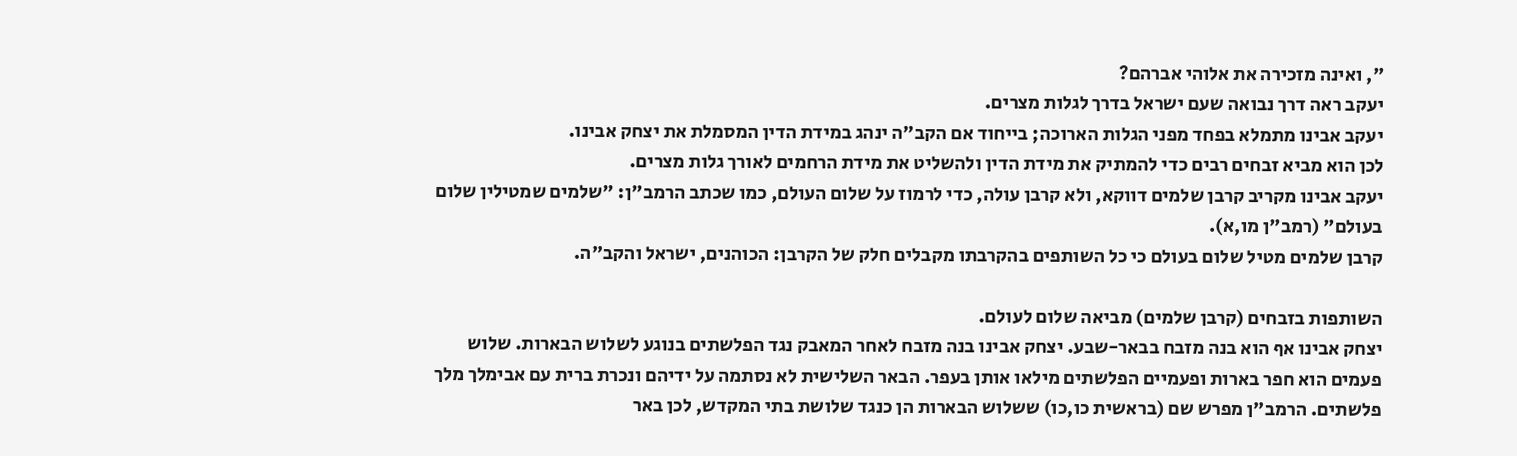", ואינה מזכירה את אלוהי אברהם?
יעקב ראה דרך נבואה שעם ישראל בדרך לגלות מצרים.
יעקב אבינו מתמלא בפחד מפני הגלות הארוכה; בייחוד אם הקב"ה ינהג במידת הדין המסמלת את יצחק אבינו.
לכן הוא מביא זבחים רבים כדי להמתיק את מידת הדין ולהשליט את מידת הרחמים לאורך גלות מצרים.
יעקב אבינו מקריב קרבן שלמים דווקא, ולא קרבן עולה, כדי לרמוז על שלום העולם, כמו שכתב הרמב"ן: "שלמים שמטילין שלום בעולם" (רמב"ן מו,א).
קרבן שלמים מטיל שלום בעולם כי כל השותפים בהקרבתו מקבלים חלק של הקרבן: הכוהנים, ישראל והקב"ה.

השותפות בזבחים (קרבן שלמים) מביאה שלום לעולם.
יצחק אבינו אף הוא בנה מזבח בבאר-שבע. יצחק אבינו בנה מזבח לאחר המאבק נגד הפלשתים בנוגע לשלוש הבארות. שלוש פעמים הוא חפר בארות ופעמיים הפלשתים מילאו אותן בעפר. הבאר השלישית לא נסתמה על ידיהם ונכרת ברית עם אבימלך מלך פלשתים. הרמב"ן מפרש שם (בראשית כו,כו) ששלוש הבארות הן כנגד שלושת בתי המקדש, לכן באר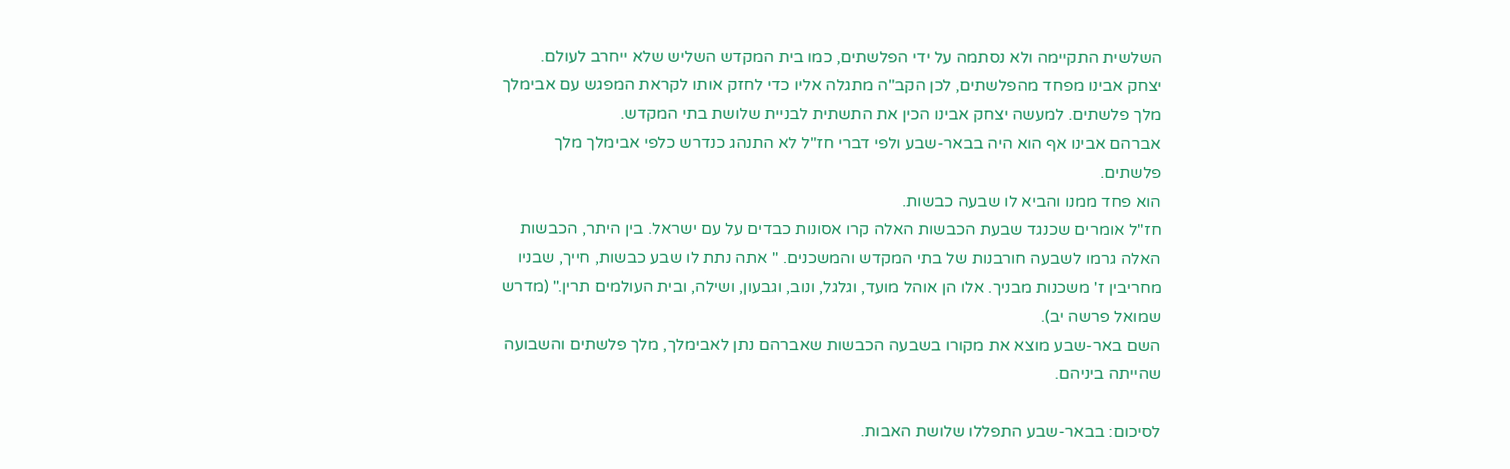השלשית התקיימה ולא נסתמה על ידי הפלשתים, כמו בית המקדש השליש שלא ייחרב לעולם.
יצחק אבינו מפחד מהפלשתים, לכן הקב"ה מתגלה אליו כדי לחזק אותו לקראת המפגש עם אבימלך מלך פלשתים. למעשה יצחק אבינו הכין את התשתית לבניית שלושת בתי המקדש.
אברהם אבינו אף הוא היה בבאר-שבע ולפי דברי חז"ל לא התנהג כנדרש כלפי אבימלך מלך פלשתים.
הוא פחד ממנו והביא לו שבעה כבשות.
חז"ל אומרים שכנגד שבעת הכבשות האלה קרו אסונות כבדים על עם ישראל. בין היתר, הכבשות האלה גרמו לשבעה חורבנות של בתי המקדש והמשכנים. " אתה נתת לו שבע כבשות, חייך, שבניו מחריבין ז' משכנות מבניך. אלו הן אוהל מועד, וגלגל, ונוב, וגבעון, ושילה, ובית העולמים תרין." (מדרש שמואל פרשה יב).
השם באר-שבע מוצא את מקורו בשבעה הכבשות שאברהם נתן לאבימלך, מלך פלשתים והשבועה שהייתה ביניהם.

לסיכום: בבאר-שבע התפללו שלושת האבות.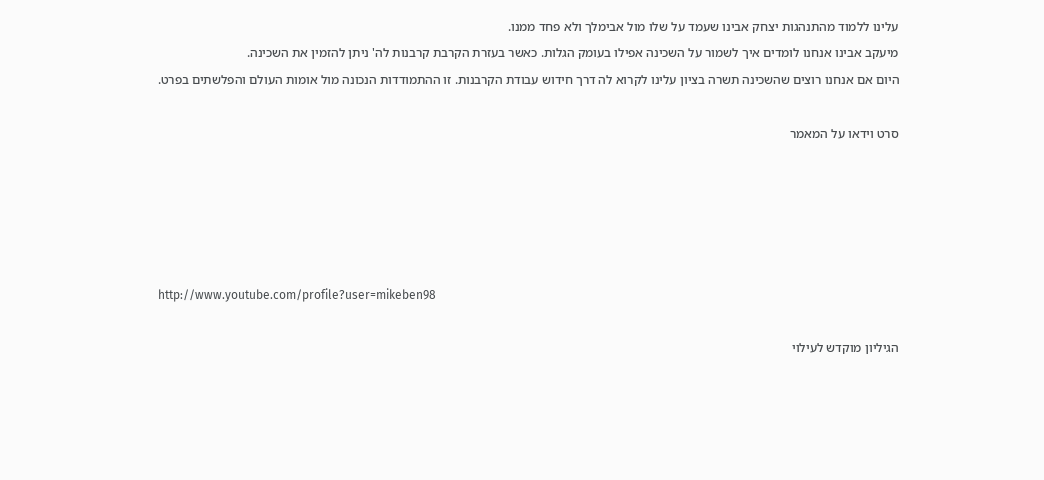עלינו ללמוד מהתנהגות יצחק אבינו שעמד על שלו מול אבימלך ולא פחד ממנו.
מיעקב אבינו אנחנו לומדים איך לשמור על השכינה אפילו בעומק הגלות. כאשר בעזרת הקרבת קרבנות לה' ניתן להזמין את השכינה.
היום אם אנחנו רוצים שהשכינה תשרה בציון עלינו לקרוא לה דרך חידוש עבודת הקרבנות. זו ההתמודדות הנכונה מול אומות העולם והפלשתים בפרט.

סרט וידאו על המאמר





http://www.youtube.com/profile?user=mikeben98

הגיליון מוקדש לעילוי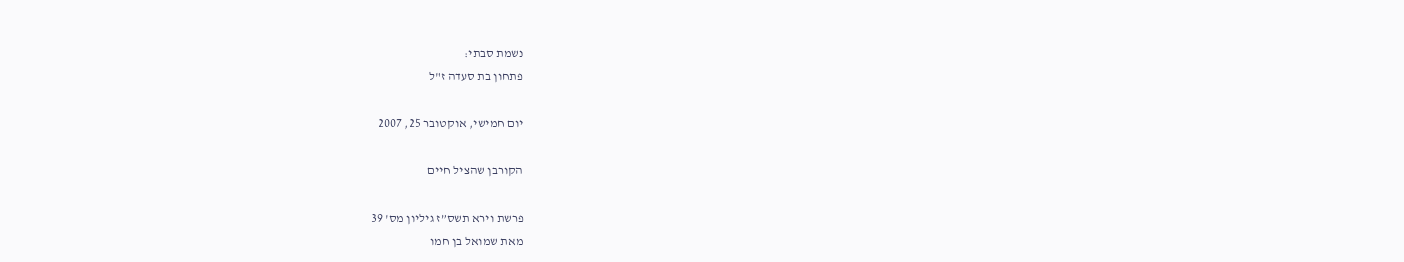נשמת סבתי:
פתחון בת סעדה ז"ל

יום חמישי, אוקטובר 25, 2007

הקורבן שהציל חיים

פרשת וירא תשס”ז גיליון מס' 39
מאת שמואל בן חמו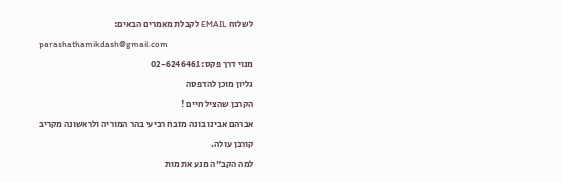לשלוח EMAIL לקבלת מאמרים הבאים:
parashathamikdash@gmail.com
מנוי דרך פקס: 02-6246461
גליון מוכן להדפסה
הקרבן שהציל חיים !
אברהם אבינו בונה מזבח רביעי בהר המוריה ולראשונה מקריב קורבן עולה.
למה הקב"ה מנע את מות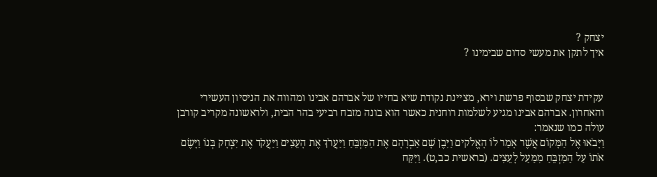יצחק ?
איך לתקן את מעשי סדום שבימינו ?


עקידת יצחק שבסוף פרשת וירא, מציינת נקודת שיא בחייו של אברהם אבינו ומהווה את הניסיון העשירי והאחרון. אברהם אבינו מגיע לשלמות רוחנית כאשר הוא בונה מזבח רביעי בהר הבית, ולראשונה מקריב קורבן עולה כמו שנאמר:
וַיָּבֹאוּ אֶל הַמָּקוֹם אֲשֶׁר אָמַר לוֹ הָאֱלֹקים וַיִּבֶן שָׁם אַבְרָהָם אֶת הַמִּזְבֵּחַ וַיַּעֲרֹךְ אֶת הָעֵצִים וַיַּעֲקֹד אֶת יִצְחָק בְּנוֹ וַיָּשֶׂם אֹתוֹ עַל הַמִּזְבֵּחַ מִמַּעַל לָעֵצִים. (בראשית כב,ט). וַיִּקַּח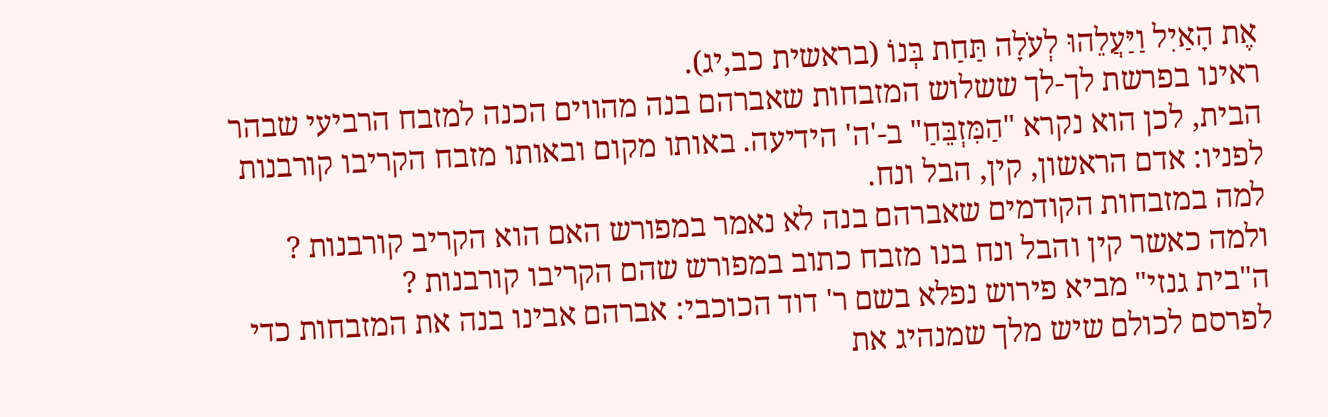אֶת הָאַיִל וַיַּעֲלֵהוּ לְעֹלָה תַּחַת בְּנוֹ (בראשית כב,יג).
ראינו בפרשת לך-לך ששלוש המזבחות שאברהם בנה מהווים הכנה למזבח הרביעי שבהר הבית, לכן הוא נקרא "הַמִּזְבֵּחַ" ב-'ה' הידיעה. באותו מקום ובאותו מזבח הקריבו קורבנות לפניו: אדם הראשון, קין, הבל ונח.
למה במזבחות הקודמים שאברהם בנה לא נאמר במפורש האם הוא הקריב קורבנות ?
ולמה כאשר קין והבל ונח בנו מזבח כתוב במפורש שהם הקריבו קורבנות ?
ה"בית גנזי" מביא פירוש נפלא בשם ר' דוד הכוכבי: אברהם אבינו בנה את המזבחות כדי לפרסם לכולם שיש מלך שמנהיג את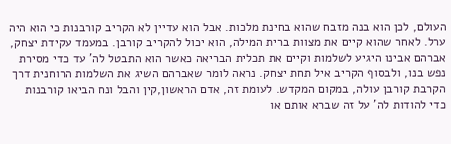העולם, לכן הוא בנה מזבח שהוא בחינת מלכות. אבל הוא עדיין לא הקריב קורבנות כי הוא היה ערל. לאחר שהוא קיים את מצוות ברית המילה, הוא יכול להקריב קורבן. במעמד עקידת יצחק, אברהם אבינו היגיע לשלמות וקיים את תכלית הבריאה כאשר הוא התבטל לה' עד כדי מסירת נפש בנו, ולבסוף הקריב איל תחת יצחק. נראה לומר שאברהם השיג את השלמות הרוחנית דרך הקרבת קורבן עולה, במקום המקדש. לעומת זה, אדם הראשון,קין והבל ונח הביאו קורבנות כדי להודות לה' על זה שברא אותם או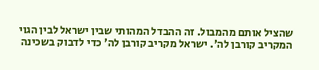שהציל אותם מהמבול. זה ההבדל המהותי שבין ישראל לבין הגוי המקריב קורבן לה'. ישראל מקריב קורבן לה' כדי לדבוק בשכינה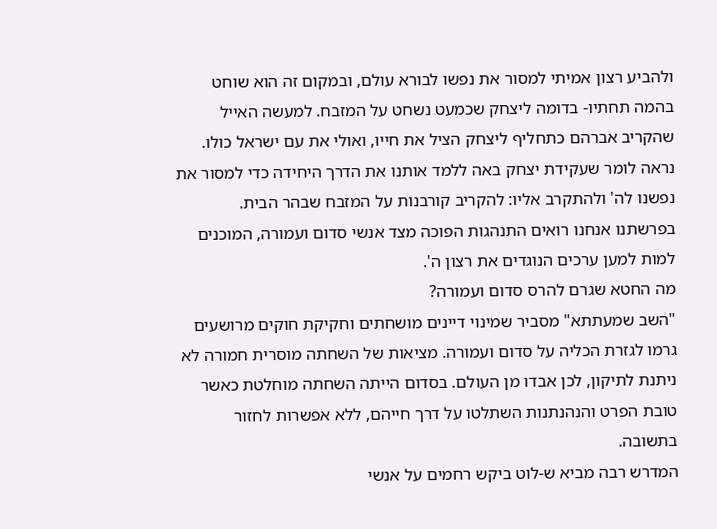ולהביע רצון אמיתי למסור את נפשו לבורא עולם, ובמקום זה הוא שוחט בהמה תחתיו- בדומה ליצחק שכמעט נשחט על המזבח. למעשה האייל שהקריב אברהם כתחליף ליצחק הציל את חייו, ואולי את עם ישראל כולו.
נראה לומר שעקידת יצחק באה ללמד אותנו את הדרך היחידה כדי למסור את נפשנו לה' ולהתקרב אליו: להקריב קורבנות על המזבח שבהר הבית.
בפרשתנו אנחנו רואים התנהגות הפוכה מצד אנשי סדום ועמורה, המוכנים למות למען ערכים הנוגדים את רצון ה'.
מה החטא שגרם להרס סדום ועמורה?
"השב שמעתתא" מסביר שמינוי דיינים מושחתים וחקיקת חוקים מרושעים גרמו לגזרת הכליה על סדום ועמורה. מציאות של השחתה מוסרית חמורה לא ניתנת לתיקון, לכן אבדו מן העולם. בסדום הייתה השחתה מוחלטת כאשר טובת הפרט והנהנתנות השתלטו על דרך חייהם, ללא אפשרות לחזור בתשובה.
המדרש רבה מביא ש-לוט ביקש רחמים על אנשי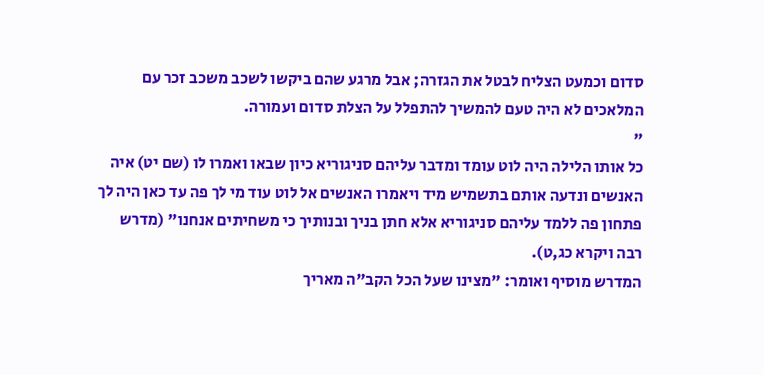סדום וכמעט הצליח לבטל את הגזרה; אבל מרגע שהם ביקשו לשכב משכב זכר עם המלאכים לא היה טעם להמשיך להתפלל על הצלת סדום ועמורה.
"
כל אותו הלילה היה לוט עומד ומדבר עליהם סניגוריא כיון שבאו ואמרו לו (שם יט) איה האנשים ונדעה אותם בתשמיש מיד ויאמרו האנשים אל לוט עוד מי לך פה עד כאן היה לך פתחון פה ללמד עליהם סניגוריא אלא חתן בניך ובנותיך כי משחיתים אנחנו" (מדרש רבה ויקרא כג,ט).
המדרש מוסיף ואומר: "מצינו שעל הכל הקב"ה מאריך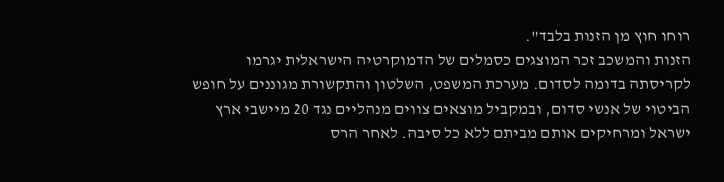רוחו חוץ מן הזנות בלבד".
הזנות והמשכב זכר המוצגים כסמלים של הדמוקרטיה הישראלית יגרמו לקריסתה בדומה לסדום. מערכת המשפט, השלטון והתקשורת מגוננים על חופש הביטוי של אנשי סדום, ובמקביל מוצאים צווים מנהליים נגד 20 מיישבי ארץ ישראל ומרחיקים אותם מביתם ללא כל סיבה. לאחר הרס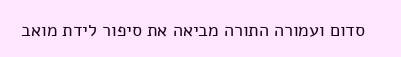סדום ועמורה התורה מביאה את סיפור לידת מואב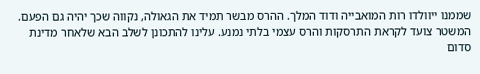שממנו ייוולדו רות המואבייה ודוד המלך. ההרס מבשר תמיד את הגאולה, נקווה שכך יהיה גם הפעם.
המשטר צועד לקראת התרסקות והרס עצמי בלתי נמנע. עלינו להתכונן לשלב הבא שלאחר מדינת סדום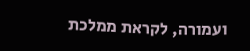ועמורה, לקראת ממלכת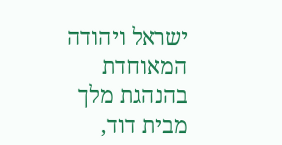ישראל ויהודה המאוחדת בהנהגת מלך מבית דוד,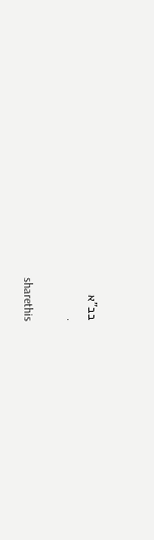בב"א
.

sharethis